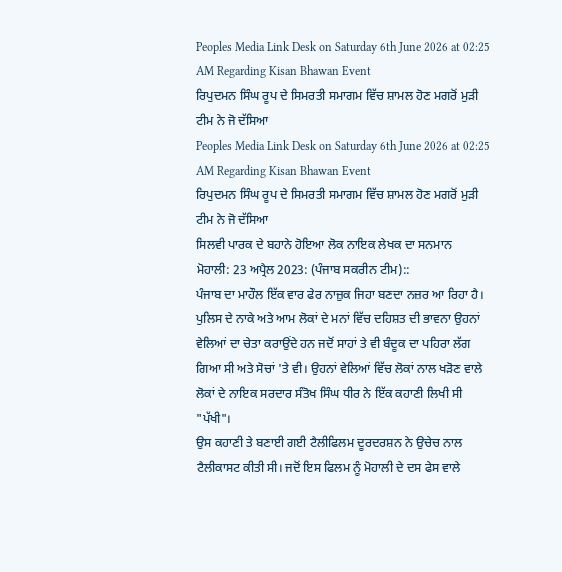Peoples Media Link Desk on Saturday 6th June 2026 at 02:25 AM Regarding Kisan Bhawan Event
ਰਿਪੁਦਮਨ ਸਿੰਘ ਰੂਪ ਦੇ ਸਿਮਰਤੀ ਸਮਾਗਮ ਵਿੱਚ ਸ਼ਾਮਲ ਹੋਣ ਮਗਰੋਂ ਮੁੜੀ ਟੀਮ ਨੇ ਜੋ ਦੱਸਿਆ
Peoples Media Link Desk on Saturday 6th June 2026 at 02:25 AM Regarding Kisan Bhawan Event
ਰਿਪੁਦਮਨ ਸਿੰਘ ਰੂਪ ਦੇ ਸਿਮਰਤੀ ਸਮਾਗਮ ਵਿੱਚ ਸ਼ਾਮਲ ਹੋਣ ਮਗਰੋਂ ਮੁੜੀ ਟੀਮ ਨੇ ਜੋ ਦੱਸਿਆ
ਸਿਲਵੀ ਪਾਰਕ ਦੇ ਬਹਾਨੇ ਹੋਇਆ ਲੋਕ ਨਾਇਕ ਲੇਖਕ ਦਾ ਸਨਮਾਨ
ਮੋਹਾਲੀ: 23 ਅਪ੍ਰੈਲ 2023: (ਪੰਜਾਬ ਸਕਰੀਨ ਟੀਮ)::
ਪੰਜਾਬ ਦਾ ਮਾਹੌਲ ਇੱਕ ਵਾਰ ਫੇਰ ਨਾਜ਼ੁਕ ਜਿਹਾ ਬਣਦਾ ਨਜ਼ਰ ਆ ਰਿਹਾ ਹੈ। ਪੁਲਿਸ ਦੇ ਨਾਕੇ ਅਤੇ ਆਮ ਲੋਕਾਂ ਦੇ ਮਨਾਂ ਵਿੱਚ ਦਹਿਸ਼ਤ ਦੀ ਭਾਵਨਾ ਉਹਨਾਂ ਵੇਲਿਆਂ ਦਾ ਚੇਤਾ ਕਰਾਉਂਦੇ ਹਨ ਜਦੋਂ ਸਾਹਾਂ ਤੇ ਵੀ ਬੰਦੂਕ ਦਾ ਪਹਿਰਾ ਲੱਗ ਗਿਆ ਸੀ ਅਤੇ ਸੋਚਾਂ 'ਤੇ ਵੀ। ਉਹਨਾਂ ਵੇਲਿਆਂ ਵਿੱਚ ਲੋਕਾਂ ਨਾਲ ਖੜੋਣ ਵਾਲੇ ਲੋਕਾਂ ਦੇ ਨਾਇਕ ਸਰਦਾਰ ਸੰਤੋਖ ਸਿੰਘ ਧੀਰ ਨੇ ਇੱਕ ਕਹਾਣੀ ਲਿਖੀ ਸੀ "ਪੱਖੀ"।
ਉਸ ਕਹਾਣੀ ਤੇ ਬਣਾਈ ਗਈ ਟੈਲੀਫਿਲਮ ਦੂਰਦਰਸ਼ਨ ਨੇ ਉਚੇਚ ਨਾਲ ਟੈਲੀਕਾਸਟ ਕੀਤੀ ਸੀ। ਜਦੋਂ ਇਸ ਫਿਲਮ ਨੂੰ ਮੋਹਾਲੀ ਦੇ ਦਸ ਫੇਸ ਵਾਲੇ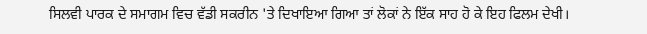ਸਿਲਵੀ ਪਾਰਕ ਦੇ ਸਮਾਗਮ ਵਿਚ ਵੱਡੀ ਸਕਰੀਨ 'ਤੇ ਦਿਖਾਇਆ ਗਿਆ ਤਾਂ ਲੋਕਾਂ ਨੇ ਇੱਕ ਸਾਹ ਹੋ ਕੇ ਇਹ ਫਿਲਮ ਦੇਖੀ।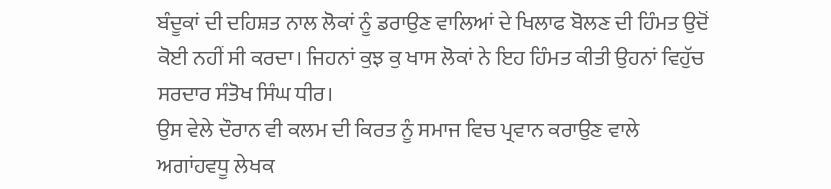ਬੰਦੂਕਾਂ ਦੀ ਦਹਿਸ਼ਤ ਨਾਲ ਲੋਕਾਂ ਨੂੰ ਡਰਾਉਣ ਵਾਲਿਆਂ ਦੇ ਖਿਲਾਫ ਬੋਲਣ ਦੀ ਹਿੰਮਤ ਉਦੋਂ ਕੋਈ ਨਹੀਂ ਸੀ ਕਰਦਾ। ਜਿਹਨਾਂ ਕੁਝ ਕੁ ਖਾਸ ਲੋਕਾਂ ਨੇ ਇਹ ਹਿੰਮਤ ਕੀਤੀ ਉਹਨਾਂ ਵਿਹੁੱਚ ਸਰਦਾਰ ਸੰਤੋਖ ਸਿੰਘ ਧੀਰ।
ਉਸ ਵੇਲੇ ਦੌਰਾਨ ਵੀ ਕਲਮ ਦੀ ਕਿਰਤ ਨੂੰ ਸਮਾਜ ਵਿਚ ਪ੍ਰਵਾਨ ਕਰਾਉਣ ਵਾਲੇ ਅਗਾਂਹਵਧੂ ਲੇਖਕ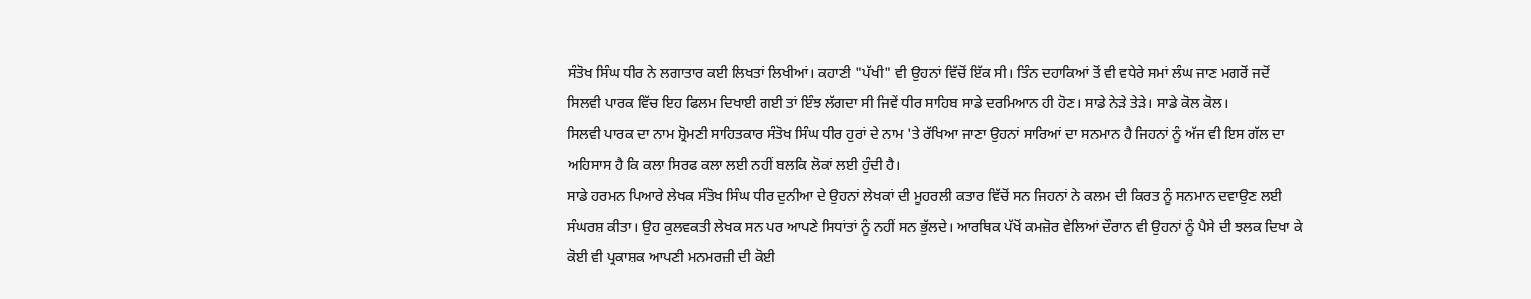ਸੰਤੋਖ ਸਿੰਘ ਧੀਰ ਨੇ ਲਗਾਤਾਰ ਕਈ ਲਿਖਤਾਂ ਲਿਖੀਆਂ। ਕਹਾਣੀ "ਪੱਖੀ" ਵੀ ਉਹਨਾਂ ਵਿੱਚੋਂ ਇੱਕ ਸੀ। ਤਿੰਨ ਦਹਾਕਿਆਂ ਤੋਂ ਵੀ ਵਧੇਰੇ ਸਮਾਂ ਲੰਘ ਜਾਣ ਮਗਰੋਂ ਜਦੋਂ ਸਿਲਵੀ ਪਾਰਕ ਵਿੱਚ ਇਹ ਫਿਲਮ ਦਿਖਾਈ ਗਈ ਤਾਂ ਇੰਝ ਲੱਗਦਾ ਸੀ ਜਿਵੇਂ ਧੀਰ ਸਾਹਿਬ ਸਾਡੇ ਦਰਮਿਆਨ ਹੀ ਹੋਣ। ਸਾਡੇ ਨੇੜੇ ਤੇੜੇ। ਸਾਡੇ ਕੋਲ ਕੋਲ।
ਸਿਲਵੀ ਪਾਰਕ ਦਾ ਨਾਮ ਸ਼੍ਰੋਮਣੀ ਸਾਹਿਤਕਾਰ ਸੰਤੋਖ ਸਿੰਘ ਧੀਰ ਹੁਰਾਂ ਦੇ ਨਾਮ 'ਤੇ ਰੱਖਿਆ ਜਾਣਾ ਉਹਨਾਂ ਸਾਰਿਆਂ ਦਾ ਸਨਮਾਨ ਹੈ ਜਿਹਨਾਂ ਨੂੰ ਅੱਜ ਵੀ ਇਸ ਗੱਲ ਦਾ ਅਹਿਸਾਸ ਹੈ ਕਿ ਕਲਾ ਸਿਰਫ ਕਲਾ ਲਈ ਨਹੀਂ ਬਲਕਿ ਲੋਕਾਂ ਲਈ ਹੁੰਦੀ ਹੈ।
ਸਾਡੇ ਹਰਮਨ ਪਿਆਰੇ ਲੇਖਕ ਸੰਤੋਖ ਸਿੰਘ ਧੀਰ ਦੁਨੀਆ ਦੇ ਉਹਨਾਂ ਲੇਖਕਾਂ ਦੀ ਮੂਹਰਲੀ ਕਤਾਰ ਵਿੱਚੋਂ ਸਨ ਜਿਹਨਾਂ ਨੇ ਕਲਮ ਦੀ ਕਿਰਤ ਨੂੰ ਸਨਮਾਨ ਦਵਾਉਣ ਲਈ ਸੰਘਰਸ਼ ਕੀਤਾ। ਉਹ ਕੁਲਵਕਤੀ ਲੇਖਕ ਸਨ ਪਰ ਆਪਣੇ ਸਿਧਾਂਤਾਂ ਨੂੰ ਨਹੀਂ ਸਨ ਭੁੱਲਦੇ। ਆਰਥਿਕ ਪੱਖੋਂ ਕਮਜ਼ੋਰ ਵੇਲਿਆਂ ਦੌਰਾਨ ਵੀ ਉਹਨਾਂ ਨੂੰ ਪੈਸੇ ਦੀ ਝਲਕ ਦਿਖਾ ਕੇ ਕੋਈ ਵੀ ਪ੍ਰਕਾਸ਼ਕ ਆਪਣੀ ਮਨਮਰਜ਼ੀ ਦੀ ਕੋਈ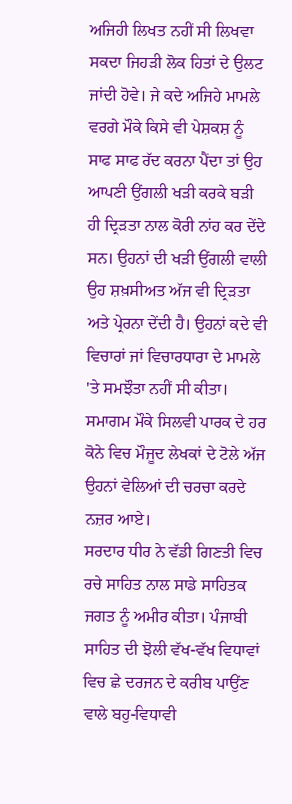ਅਜਿਹੀ ਲਿਖਤ ਨਹੀਂ ਸੀ ਲਿਖਵਾ ਸਕਦਾ ਜਿਹੜੀ ਲੋਕ ਹਿਤਾਂ ਦੇ ਉਲਟ ਜਾਂਦੀ ਹੋਵੇ। ਜੇ ਕਦੇ ਅਜਿਹੇ ਮਾਮਲੇ ਵਰਗੇ ਮੌਕੇ ਕਿਸੇ ਵੀ ਪੇਸ਼ਕਸ਼ ਨੂੰ ਸਾਫ ਸਾਫ ਰੱਦ ਕਰਨਾ ਪੈਂਦਾ ਤਾਂ ਉਹ ਆਪਣੀ ਉਂਗਲੀ ਖੜੀ ਕਰਕੇ ਬੜੀ ਹੀ ਦ੍ਰਿੜਤਾ ਨਾਲ ਕੋਰੀ ਨਾਂਹ ਕਰ ਦੇਂਦੇ ਸਨ। ਉਹਨਾਂ ਦੀ ਖੜੀ ਉਂਗਲੀ ਵਾਲੀ ਉਹ ਸ਼ਖ਼ਸੀਅਤ ਅੱਜ ਵੀ ਦ੍ਰਿੜਤਾ ਅਤੇ ਪ੍ਰੇਰਨਾ ਦੇਂਦੀ ਹੈ। ਉਹਨਾਂ ਕਦੇ ਵੀ ਵਿਚਾਰਾਂ ਜਾਂ ਵਿਚਾਰਧਾਰਾ ਦੇ ਮਾਮਲੇ 'ਤੇ ਸਮਝੌਤਾ ਨਹੀਂ ਸੀ ਕੀਤਾ। ਸਮਾਗਮ ਮੌਕੇ ਸਿਲਵੀ ਪਾਰਕ ਦੇ ਹਰ ਕੋਨੇ ਵਿਚ ਮੌਜੂਦ ਲੇਖਕਾਂ ਦੇ ਟੋਲੇ ਅੱਜ ਉਹਨਾਂ ਵੇਲਿਆਂ ਦੀ ਚਰਚਾ ਕਰਦੇ ਨਜ਼ਰ ਆਏ।
ਸਰਦਾਰ ਧੀਰ ਨੇ ਵੱਡੀ ਗਿਣਤੀ ਵਿਚ ਰਚੇ ਸਾਹਿਤ ਨਾਲ ਸਾਡੇ ਸਾਹਿਤਕ ਜਗਤ ਨੂੰ ਅਮੀਰ ਕੀਤਾ। ਪੰਜਾਬੀ ਸਾਹਿਤ ਦੀ ਝੋਲੀ ਵੱਖ-ਵੱਖ ਵਿਧਾਵਾਂ ਵਿਚ ਛੇ ਦਰਜਨ ਦੇ ਕਰੀਬ ਪਾਉਂਣ ਵਾਲੇ ਬਹੁ-ਵਿਧਾਵੀ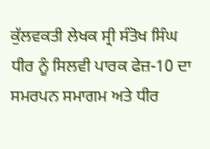ਕੁੱਲਵਕਤੀ ਲੇਖਕ ਸ੍ਰੀ ਸੰਤੋਖ ਸਿੰਘ ਧੀਰ ਨੂੰ ਸਿਲਵੀ ਪਾਰਕ ਫੇਜ਼-10 ਦਾ ਸਮਰਪਨ ਸਮਾਗਮ ਅਤੇ ਧੀਰ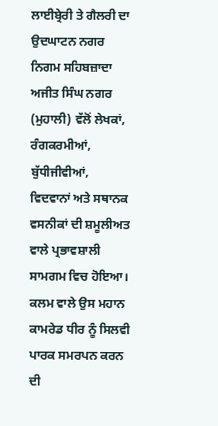ਲਾਈਬ੍ਰੇਰੀ ਤੇ ਗੈਲਰੀ ਦਾ ਉਦਘਾਟਨ ਨਗਰ ਨਿਗਮ ਸਹਿਬਜ਼ਾਦਾ ਅਜੀਤ ਸਿੰਘ ਨਗਰ (ਮੁਹਾਲੀ) ਵੱਲੋਂ ਲੇਖਕਾਂ, ਰੰਗਕਰਮੀਆਂ, ਬੁੱਧੀਜੀਵੀਆਂ, ਵਿਦਵਾਨਾਂ ਅਤੇ ਸਥਾਨਕ ਵਸਨੀਕਾਂ ਦੀ ਸ਼ਮੂਲੀਅਤ ਵਾਲੇ ਪ੍ਰਭਾਵਸ਼ਾਲੀ ਸਾਮਗਮ ਵਿਚ ਹੋਇਆ।
ਕਲਮ ਵਾਲੇ ਉਸ ਮਹਾਨ ਕਾਮਰੇਡ ਧੀਰ ਨੂੰ ਸਿਲਵੀ ਪਾਰਕ ਸਮਰਪਨ ਕਰਨ ਦੀ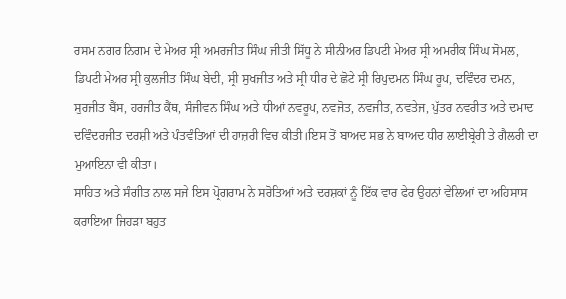ਰਸਮ ਨਗਰ ਨਿਗਮ ਦੇ ਮੇਅਰ ਸ੍ਰੀ ਅਮਰਜੀਤ ਸਿੰਘ ਜੀਤੀ ਸਿੱਧੂ ਨੇ ਸੀਨੀਅਰ ਡਿਪਟੀ ਮੇਅਰ ਸ੍ਰੀ ਅਮਰੀਕ ਸਿੰਘ ਸੋਮਲ, ਡਿਪਟੀ ਮੇਅਰ ਸ੍ਰੀ ਕੁਲਜੀਤ ਸਿੰਘ ਬੇਦੀ, ਸ੍ਰੀ ਸੁਖਜੀਤ ਅਤੇ ਸ੍ਰੀ ਧੀਰ ਦੇ ਛੋਟੇ ਸ੍ਰੀ ਰਿਪੁਦਮਨ ਸਿੰਘ ਰੂਪ, ਦਵਿੰਦਰ ਦਮਨ, ਸੁਰਜੀਤ ਬੈਂਸ, ਹਰਜੀਤ ਕੈਂਥ, ਸੰਜੀਵਨ ਸਿੰਘ ਅਤੇ ਧੀਆਂ ਨਵਰੂਪ, ਨਵਜੋਤ, ਨਵਜੀਤ, ਨਵਤੇਜ, ਪੁੱਤਰ ਨਵਰੀਤ ਅਤੇ ਦਮਾਦ ਦਵਿੰਦਰਜੀਤ ਦਰਸ਼ੀ ਅਤੇ ਪੰਤਵੰਤਿਆਂ ਦੀ ਹਾਜ਼ਰੀ ਵਿਚ ਕੀਤੀ।ਇਸ ਤੋਂ ਬਾਅਦ ਸਭ ਨੇ ਬਾਅਦ ਧੀਰ ਲਾਈਬ੍ਰੇਰੀ ਤੇ ਗੈਲਰੀ ਦਾ ਮੁਆਇਨਾ ਵੀ ਕੀਤਾ।
ਸਾਹਿਤ ਅਤੇ ਸੰਗੀਤ ਨਾਲ ਸਜੇ ਇਸ ਪ੍ਰੋਗਰਾਮ ਨੇ ਸਰੋਤਿਆਂ ਅਤੇ ਦਰਸ਼ਕਾਂ ਨੂੰ ਇੱਕ ਵਾਰ ਫੇਰ ਉਹਨਾਂ ਵੇਲਿਆਂ ਦਾ ਅਹਿਸਾਸ ਕਰਾਇਆ ਜਿਹੜਾ ਬਹੁਤ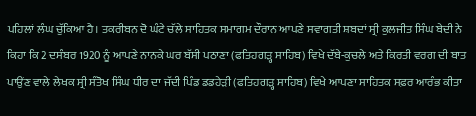ਪਹਿਲਾਂ ਲੰਘ ਚੁੱਕਿਆ ਹੈ। ਤਕਰੀਬਨ ਦੋ ਘੰਟੇ ਚੱਲੇ ਸਾਹਿਤਕ ਸਮਾਗਮ ਦੌਰਾਨ ਆਪਣੇ ਸਵਾਗਤੀ ਸ਼ਬਦਾਂ ਸ੍ਰੀ ਕੁਲਜੀਤ ਸਿੰਘ ਬੇਦੀ ਨੇ ਕਿਹਾ ਕਿ 2 ਦਸੰਬਰ 1920 ਨੂੰ ਆਪਣੇ ਨਾਨਕੇ ਘਰ ਬੱਸੀ ਪਠਾਣਾ (ਫਤਿਹਗੜ੍ਹ ਸਾਹਿਬ) ਵਿਖੇ ਦੱਬੇ-ਕੁਚਲੇ ਅਤੇ ਕਿਰਤੀ ਵਰਗ ਦੀ ਬਾਤ ਪਾਉਂਣ ਵਾਲੇ ਲੇਖਕ ਸ੍ਰੀ ਸੰਤੋਖ ਸਿੰਘ ਧੀਰ ਦਾ ਜੱਦੀ ਪਿੰਡ ਡਡਹੇੜੀ (ਫਤਿਹਗੜ੍ਹ ਸਾਹਿਬ) ਵਿਖੇ ਆਪਣਾ ਸਾਹਿਤਕ ਸਫ਼ਰ ਆਰੰਭ ਕੀਤਾ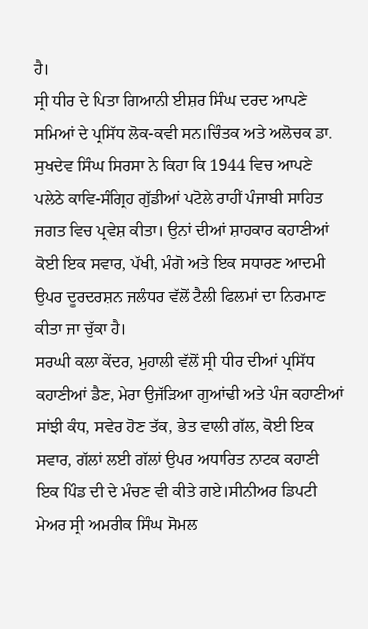ਹੈ।
ਸ੍ਰੀ ਧੀਰ ਦੇ ਪਿਤਾ ਗਿਆਨੀ ਈਸ਼ਰ ਸਿੰਘ ਦਰਦ ਆਪਣੇ ਸਮਿਆਂ ਦੇ ਪ੍ਰਸਿੱਧ ਲੋਕ-ਕਵੀ ਸਨ।ਚਿੰਤਕ ਅਤੇ ਅਲੋਚਕ ਡਾ. ਸੁਖਦੇਵ ਸਿੰਘ ਸਿਰਸਾ ਨੇ ਕਿਹਾ ਕਿ 1944 ਵਿਚ ਆਪਣੇ ਪਲੇਠੇ ਕਾਵਿ-ਸੰਗ੍ਰਿਹ ਗੁੱਡੀਆਂ ਪਟੋਲੇ ਰਾਹੀਂ ਪੰਜਾਬੀ ਸਾਹਿਤ ਜਗਤ ਵਿਚ ਪ੍ਰਵੇਸ਼ ਕੀਤਾ। ਉਨਾਂ ਦੀਆਂ ਸ਼ਾਹਕਾਰ ਕਹਾਣੀਆਂ ਕੋਈ ਇਕ ਸਵਾਰ, ਪੱਖੀ, ਮੰਗੋ ਅਤੇ ਇਕ ਸਧਾਰਣ ਆਦਮੀ ਉਪਰ ਦੂਰਦਰਸ਼ਨ ਜਲੰਧਰ ਵੱਲੋਂ ਟੈਲੀ ਫਿਲਮਾਂ ਦਾ ਨਿਰਮਾਣ ਕੀਤਾ ਜਾ ਚੁੱਕਾ ਹੈ।
ਸਰਘੀ ਕਲਾ ਕੇਂਦਰ, ਮੁਹਾਲੀ ਵੱਲੋਂ ਸ੍ਰੀ ਧੀਰ ਦੀਆਂ ਪ੍ਰਸਿੱਧ ਕਹਾਣੀਆਂ ਡੈਣ, ਮੇਰਾ ਉਜੱੜਿਆ ਗੁਆਂਢੀ ਅਤੇ ਪੰਜ ਕਹਾਣੀਆਂ ਸਾਂਝੀ ਕੰਧ, ਸਵੇਰ ਹੋਣ ਤੱਕ, ਭੇਤ ਵਾਲੀ ਗੱਲ, ਕੋਈ ਇਕ ਸਵਾਰ, ਗੱਲਾਂ ਲਈ ਗੱਲਾਂ ਉਪਰ ਅਧਾਰਿਤ ਨਾਟਕ ਕਹਾਣੀ ਇਕ ਪਿੰਡ ਦੀ ਦੇ ਮੰਚਣ ਵੀ ਕੀਤੇ ਗਏ।ਸੀਨੀਅਰ ਡਿਪਟੀ ਮੇਅਰ ਸ੍ਰੀ ਅਮਰੀਕ ਸਿੰਘ ਸੋਮਲ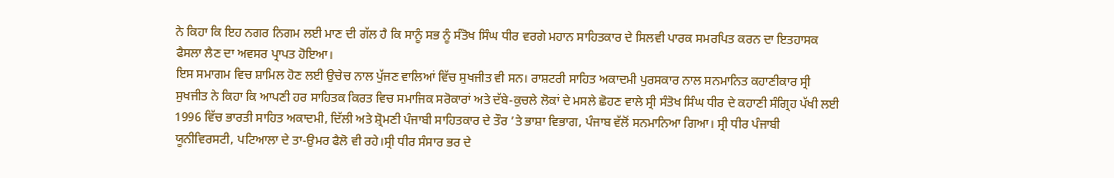ਨੇ ਕਿਹਾ ਕਿ ਇਹ ਨਗਰ ਨਿਗਮ ਲਈ ਮਾਣ ਦੀ ਗੱਲ ਹੈ ਕਿ ਸਾਨੂੰ ਸਭ ਨੂੰ ਸੰਤੋਖ ਸਿੰਘ ਧੀਰ ਵਰਗੇ ਮਹਾਨ ਸਾਹਿਤਕਾਰ ਦੇ ਸਿਲਵੀ ਪਾਰਕ ਸਮਰਪਿਤ ਕਰਨ ਦਾ ਇਤਹਾਸਕ ਫੈਸਲਾ ਲੈਣ ਦਾ ਅਵਸਰ ਪ੍ਰਾਪਤ ਹੋਇਆ।
ਇਸ ਸਮਾਗਮ ਵਿਚ ਸ਼ਾਮਿਲ ਹੋਣ ਲਈ ਉਚੇਚ ਨਾਲ ਪੁੱਜਣ ਵਾਲਿਆਂ ਵਿੱਚ ਸੁਖਜੀਤ ਵੀ ਸਨ। ਰਾਸ਼ਟਰੀ ਸਾਹਿਤ ਅਕਾਦਮੀ ਪੁਰਸਕਾਰ ਨਾਲ ਸਨਮਾਨਿਤ ਕਹਾਣੀਕਾਰ ਸ੍ਰੀ ਸੁਖਜੀਤ ਨੇ ਕਿਹਾ ਕਿ ਆਪਣੀ ਹਰ ਸਾਹਿਤਕ ਕਿਰਤ ਵਿਚ ਸਮਾਜਿਕ ਸਰੋਕਾਰਾਂ ਅਤੇ ਦੱਬੇ-ਕੁਚਲੇ ਲੋਕਾਂ ਦੇ ਮਸਲੇ ਛੋਹਣ ਵਾਲੇ ਸ੍ਰੀ ਸੰਤੋਖ ਸਿੰਘ ਧੀਰ ਦੇ ਕਹਾਣੀ ਸੰਗ੍ਰਿਹ ਪੱਖੀ ਲਈ 1996 ਵਿੱਚ ਭਾਰਤੀ ਸਾਹਿਤ ਅਕਾਦਮੀ, ਦਿੱਲੀ ਅਤੇ ਸ਼੍ਰੋਮਣੀ ਪੰਜਾਬੀ ਸਾਹਿਤਕਾਰ ਦੇ ਤੌਰ ’ਤੇ ਭਾਸ਼ਾ ਵਿਭਾਗ, ਪੰਜਾਬ ਵੱਲੋਂ ਸਨਮਾਨਿਆ ਗਿਆ। ਸ੍ਰੀ ਧੀਰ ਪੰਜਾਬੀ ਯੂਨੀਵਿਰਸਟੀ, ਪਟਿਆਲਾ ਦੇ ਤਾ-ਉਮਰ ਫੈਲੋ ਵੀ ਰਹੇ।ਸ੍ਰੀ ਧੀਰ ਸੰਸਾਰ ਭਰ ਦੇ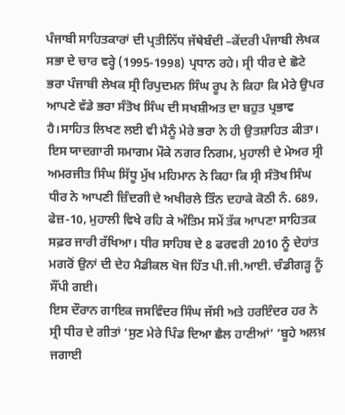ਪੰਜਾਬੀ ਸਾਹਿਤਕਾਰਾਂ ਦੀ ਪ੍ਰਤੀਨਿੱਧ ਜੱਥੇਬੰਦੀ –ਕੇਂਦਰੀ ਪੰਜਾਬੀ ਲੇਖਕ ਸਭਾ ਦੇ ਚਾਰ ਵਰ੍ਹੇ (1995-1998) ਪ੍ਰਧਾਨ ਰਹੇ। ਸ੍ਰੀ ਧੀਰ ਦੇ ਛੋਟੇ ਭਰਾ ਪੰਜਾਬੀ ਲੇਖਕ ਸ੍ਰੀ ਰਿਪੁਦਮਨ ਸਿੰਘ ਰੂਪ ਨੇ ਕਿਹਾ ਕਿ ਮੇਰੇ ਉਪਰ ਆਪਣੇ ਵੱਡੇ ਭਰਾ ਸੰਤੋਖ ਸਿੰਘ ਦੀ ਸਖਸ਼ੀਅਤ ਦਾ ਬਹੁਤ ਪ੍ਰਭਾਵ ਹੈ।ਸਾਹਿਤ ਲਿਖਣ ਲਈ ਵੀ ਮੈਨੂੰ ਮੇਰੇ ਭਰਾ ਨੇ ਹੀ ਉਤਸ਼ਾਹਿਤ ਕੀਤਾ।
ਇਸ ਯਾਦਗਾਰੀ ਸਮਾਗਮ ਮੌਕੇ ਨਗਰ ਨਿਗਮ, ਮੁਹਾਲੀ ਦੇ ਮੇਅਰ ਸ੍ਰੀ ਅਮਰਜੀਤ ਸਿੰਘ ਸਿੱਧੂ ਮੁੱਖ ਮਹਿਮਾਨ ਨੇ ਕਿਹਾ ਕਿ ਸ੍ਰੀ ਸੰਤੋਖ ਸਿੰਘ ਧੀਰ ਨੇ ਆਪਣੀ ਜ਼ਿੰਦਗੀ ਦੇ ਅਖੀਰਲੇ ਤਿੰਨ ਦਹਾਕੇ ਕੋਠੀ ਨੰ. 689, ਫੇਜ਼-10, ਮੁਹਾਲੀ ਵਿਖੇ ਰਹਿ ਕੇ ਅੰਤਿਮ ਸਮੇਂ ਤੱਕ ਆਪਣਾ ਸਾਹਿਤਕ ਸਫ਼ਰ ਜਾਰੀ ਰੱਖਿਆ। ਧੀਰ ਸਾਹਿਬ ਦੇ 8 ਫਰਵਰੀ 2010 ਨੂੰ ਦੇਹਾਂਤ ਮਗਰੋਂ ਉਨਾਂ ਦੀ ਦੇਹ ਮੈਡੀਕਲ ਖੋਜ ਹਿੱਤ ਪੀ.ਜੀ.ਆਈ. ਚੰਡੀਗੜ੍ਹ ਨੂੰ ਸੌਂਪੀ ਗਈ।
ਇਸ ਦੌਰਾਨ ਗਾਇਕ ਜਸਵਿੰਦਰ ਸਿੰਘ ਜੱਸੀ ਅਤੇ ਹਰਇੰਦਰ ਹਰ ਨੇ ਸ੍ਰੀ ਧੀਰ ਦੇ ਗੀਤਾਂ ‘ਸੁਣ ਮੇਰੇ ਪਿੰਡ ਦਿਆ ਛੈਲ ਹਾਣੀਆਂ’ ‘ਬੂਹੇ ਅਲਖ਼ ਜਗਾਈ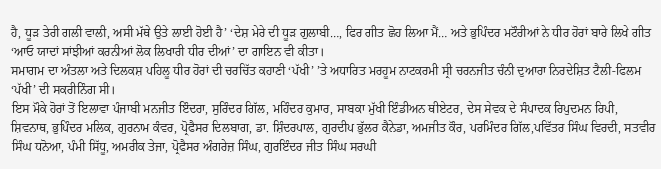ਹੈ, ਧੂੜ ਤੇਰੀ ਗਲੀ ਵਾਲੀ, ਅਸੀ ਮੱਥੇ ਉਤੇ ਲਾਈ ਹੋਈ ਹੈ’ ‘ਦੇਸ਼ ਮੇਰੇ ਦੀ ਧੂੜ ਗੁਲਾਬੀ…, ਫਿਰ ਗੀਤ ਛੋਹ ਲਿਆ ਮੈਂ… ਅਤੇ ਭੁਪਿੰਦਰ ਮਟੌਰੀਆਂ ਨੇ ਧੀਰ ਹੋਰਾਂ ਬਾਰੇ ਲਿਖੇ ਗੀਤ ‘ਆਓ ਯਾਦਾਂ ਸਾਂਝੀਆਂ ਕਰਨੀਆਂ ਲੋਕ ਲਿਖਾਰੀ ਧੀਰ ਦੀਆਂ’ ਦਾ ਗਾਇਨ ਵੀ ਕੀਤਾ।
ਸਮਾਗਮ ਦਾ ਅੰਤਲਾ ਅਤੇ ਦਿਲਕਸ਼ ਪਹਿਲੂ ਧੀਰ ਹੋਰਾਂ ਦੀ ਚਰਚਿੱਤ ਕਹਾਣੀ ‘ਪੱਖੀ’ ’ਤੇ ਅਧਾਰਿਤ ਮਰਹੂਮ ਨਾਟਕਰਮੀ ਸ੍ਰੀ ਚਰਨਜੀਤ ਚੰਨੀ ਦੁਆਰਾ ਨਿਰਦੇਸ਼ਿਤ ਟੈਲੀ-ਫਿਲਮ ‘ਪੱਖੀ’ ਦੀ ਸਕਰੀਨਿੰਗ ਸੀ।
ਇਸ ਮੌਕੇ ਹੋਰਾਂ ਤੋਂ ਇਲਾਵਾ ਪੰਜਾਬੀ ਮਨਜੀਤ ਇੰਦਰਾ, ਸੁਰਿੰਦਰ ਗਿੱਲ, ਮਹਿੰਦਰ ਕੁਮਾਰ, ਸਾਬਕਾ ਮੁੱਖੀ ਇੰਡੀਅਨ ਥੀਏਟਰ, ਦੇਸ ਸੇਵਕ ਦੇ ਸੰਪਾਦਕ ਰਿਪੁਦਮਨ ਰਿਪੀ, ਸ਼ਿਵਨਾਥ, ਭੁਪਿੰਦਰ ਮਲਿਕ, ਗੁਰਨਾਮ ਕੰਵਰ, ਪ੍ਰੋਫੈਸਰ ਦਿਲਬਾਗ, ਡਾ. ਸ਼ਿੰਦਰਪਾਲ, ਗੁਰਦੀਪ ਭੁੱਲਰ ਕੈਨੇਡਾ, ਅਮਜੀਤ ਕੌਰ, ਪਰਮਿੰਦਰ ਗਿੱਲ,ਪਵਿੱਤਰ ਸਿੰਘ ਵਿਰਦੀ, ਸਤਵੀਰ ਸਿੰਘ ਧਨੋਆ, ਪੰਮੀ ਸਿੱਧੂ, ਅਮਰੀਕ ਤੇਜਾ, ਪ੍ਰੋਫੈਸਰ ਅੰਗਰੇਜ਼ ਸਿੰਘ, ਗੁਰਇੰਦਰ ਜੀਤ ਸਿੰਘ ਸਰਘੀ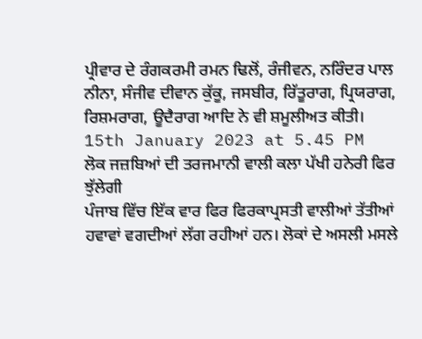ਪ੍ਰੀਵਾਰ ਦੇ ਰੰਗਕਰਮੀ ਰਮਨ ਢਿਲੋਂ, ਰੰਜੀਵਨ, ਨਰਿੰਦਰ ਪਾਲ ਨੀਨਾ, ਸੰਜੀਵ ਦੀਵਾਨ ਕੁੱਕੂ, ਜਸਬੀਰ, ਰਿੱਤੂਰਾਗ, ਪ੍ਰਿਯਰਾਗ, ਰਿਸ਼ਮਰਾਗ, ਊਦੈਰਾਗ ਆਦਿ ਨੇ ਵੀ ਸ਼ਮੂਲੀਅਤ ਕੀਤੀ।
15th January 2023 at 5.45 PM
ਲੋਕ ਜਜ਼ਬਿਆਂ ਦੀ ਤਰਜਮਾਨੀ ਵਾਲੀ ਕਲਾ ਪੱਖੀ ਹਨੇਰੀ ਫਿਰ ਝੁੱਲੇਗੀ
ਪੰਜਾਬ ਵਿੱਚ ਇੱਕ ਵਾਰ ਫਿਰ ਫਿਰਕਾਪ੍ਰਸਤੀ ਵਾਲੀਆਂ ਤੱਤੀਆਂ ਹਵਾਵਾਂ ਵਗਦੀਆਂ ਲੱਗ ਰਹੀਆਂ ਹਨ। ਲੋਕਾਂ ਦੇ ਅਸਲੀ ਮਸਲੇ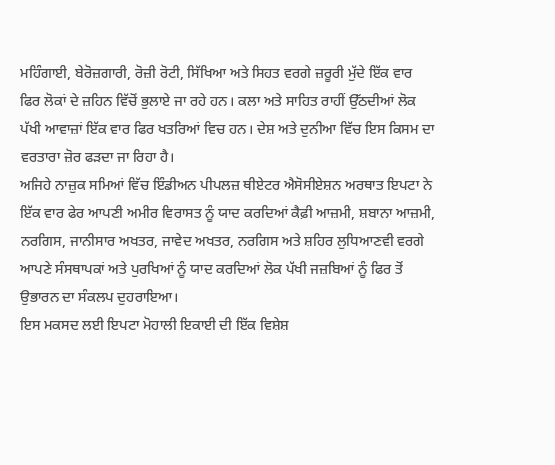ਮਹਿੰਗਾਈ, ਬੇਰੋਜ਼ਗਾਰੀ, ਰੋਜ਼ੀ ਰੋਟੀ, ਸਿੱਖਿਆ ਅਤੇ ਸਿਹਤ ਵਰਗੇ ਜ਼ਰੂਰੀ ਮੁੱਦੇ ਇੱਕ ਵਾਰ ਫਿਰ ਲੋਕਾਂ ਦੇ ਜ਼ਹਿਨ ਵਿੱਚੋਂ ਭੁਲਾਏ ਜਾ ਰਹੇ ਹਨ। ਕਲਾ ਅਤੇ ਸਾਹਿਤ ਰਾਹੀਂ ਉੱਠਦੀਆਂ ਲੋਕ ਪੱਖੀ ਆਵਾਜ਼ਾਂ ਇੱਕ ਵਾਰ ਫਿਰ ਖਤਰਿਆਂ ਵਿਚ ਹਨ। ਦੇਸ਼ ਅਤੇ ਦੁਨੀਆ ਵਿੱਚ ਇਸ ਕਿਸਮ ਦਾ ਵਰਤਾਰਾ ਜ਼ੋਰ ਫੜਦਾ ਜਾ ਰਿਹਾ ਹੈ।
ਅਜਿਹੇ ਨਾਜ਼ੁਕ ਸਮਿਆਂ ਵਿੱਚ ਇੰਡੀਅਨ ਪੀਪਲਜ਼ ਥੀਏਟਰ ਐਸੋਸੀਏਸ਼ਨ ਅਰਥਾਤ ਇਪਟਾ ਨੇ ਇੱਕ ਵਾਰ ਫੇਰ ਆਪਣੀ ਅਮੀਰ ਵਿਰਾਸਤ ਨੂੰ ਯਾਦ ਕਰਦਿਆਂ ਕੈਫ਼ੀ ਆਜ਼ਮੀ, ਸ਼ਬਾਨਾ ਆਜ਼ਮੀ, ਨਰਗਿਸ, ਜਾਨੀਸਾਰ ਅਖਤਰ, ਜਾਵੇਦ ਅਖਤਰ, ਨਰਗਿਸ ਅਤੇ ਸ਼ਹਿਰ ਲੁਧਿਆਣਵੀ ਵਰਗੇ ਆਪਣੇ ਸੰਸਥਾਪਕਾਂ ਅਤੇ ਪੁਰਖਿਆਂ ਨੂੰ ਯਾਦ ਕਰਦਿਆਂ ਲੋਕ ਪੱਖੀ ਜਜ਼ਬਿਆਂ ਨੂੰ ਫਿਰ ਤੋਂ ਉਭਾਰਨ ਦਾ ਸੰਕਲਪ ਦੁਹਰਾਇਆ।
ਇਸ ਮਕਸਦ ਲਈ ਇਪਟਾ ਮੋਹਾਲੀ ਇਕਾਈ ਦੀ ਇੱਕ ਵਿਸ਼ੇਸ਼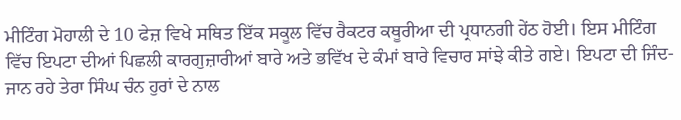ਮੀਟਿੰਗ ਮੋਹਾਲੀ ਦੇ 10 ਫੇਜ਼ ਵਿਖੇ ਸਥਿਤ ਇੱਕ ਸਕੂਲ ਵਿੱਚ ਰੈਕਟਰ ਕਥੂਰੀਆ ਦੀ ਪ੍ਰਧਾਨਗੀ ਹੇਂਠ ਹੋਈ। ਇਸ ਮੀਟਿੰਗ ਵਿੱਚ ਇਪਟਾ ਦੀਆਂ ਪਿਛਲੀ ਕਾਰਗੁਜ਼ਾਰੀਆਂ ਬਾਰੇ ਅਤੇ ਭਵਿੱਖ ਦੇ ਕੰਮਾਂ ਬਾਰੇ ਵਿਚਾਰ ਸਾਂਝੇ ਕੀਤੇ ਗਏ। ਇਪਟਾ ਦੀ ਜਿੰਦ-ਜਾਨ ਰਹੇ ਤੇਰਾ ਸਿੰਘ ਚੰਨ ਹੁਰਾਂ ਦੇ ਨਾਲ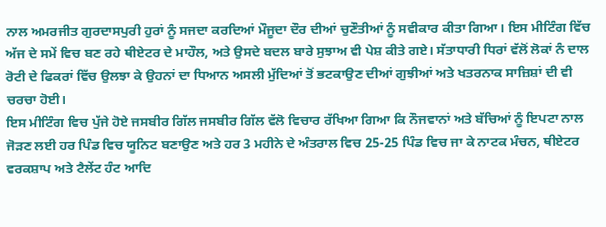ਨਾਲ ਅਮਰਜੀਤ ਗੁਰਦਾਸਪੁਰੀ ਹੁਰਾਂ ਨੂੰ ਸਜਦਾ ਕਰਦਿਆਂ ਮੌਜੂਦਾ ਦੌਰ ਦੀਆਂ ਚੁਣੌਤੀਆਂ ਨੂੰ ਸਵੀਕਾਰ ਕੀਤਾ ਗਿਆ। ਇਸ ਮੀਟਿੰਗ ਵਿੱਚ ਅੱਜ ਦੇ ਸਮੇਂ ਵਿਚ ਬਣ ਰਹੇ ਥੀਏਟਰ ਦੇ ਮਾਹੌਲ, ਅਤੇ ਉਸਦੇ ਬਦਲ ਬਾਰੇ ਸੁਝਾਅ ਵੀ ਪੇਸ਼ ਕੀਤੇ ਗਏ। ਸੱਤਾਧਾਰੀ ਧਿਰਾਂ ਵੱਲੋਂ ਲੋਕਾਂ ਨੰ ਦਾਲ ਰੋਟੀ ਦੇ ਫਿਕਰਾਂ ਵਿੱਚ ਉਲਝਾ ਕੇ ਉਹਨਾਂ ਦਾ ਧਿਆਨ ਅਸਲੀ ਮੁੱਦਿਆਂ ਤੋਂ ਭਟਕਾਉਣ ਦੀਆਂ ਗੁਝੀਆਂ ਅਤੇ ਖਤਰਨਾਕ ਸਾਜ਼ਿਸ਼ਾਂ ਦੀ ਵੀ ਚਰਚਾ ਹੋਈ।
ਇਸ ਮੀਟਿੰਗ ਵਿਚ ਪੁੱਜੇ ਹੋਏ ਜਸਬੀਰ ਗਿੱਲ ਜਸਬੀਰ ਗਿੱਲ ਵੱਲੋ ਵਿਚਾਰ ਰੱਖਿਆ ਗਿਆ ਕਿ ਨੌਜਵਾਨਾਂ ਅਤੇ ਬੱਚਿਆਂ ਨੂੰ ਇਪਟਾ ਨਾਲ ਜੋੜਣ ਲਈ ਹਰ ਪਿੰਡ ਵਿਚ ਯੂਨਿਟ ਬਣਾਉਣ ਅਤੇ ਹਰ 3 ਮਹੀਨੇ ਦੇ ਅੰਤਰਾਲ ਵਿਚ 25-25 ਪਿੰਡ ਵਿਚ ਜਾ ਕੇ ਨਾਟਕ ਮੰਚਨ, ਥੀਏਟਰ ਵਰਕਸ਼ਾਪ ਅਤੇ ਟੈਲੇਂਟ ਹੰਟ ਆਦਿ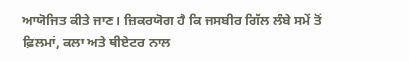ਆਯੋਜਿਤ ਕੀਤੇ ਜਾਣ। ਜ਼ਿਕਰਯੋਗ ਹੈ ਕਿ ਜਸਬੀਰ ਗਿੱਲ ਲੰਬੇ ਸਮੇਂ ਤੋਂ ਫ਼ਿਲਮਾਂ, ਕਲਾ ਅਤੇ ਥੀਏਟਰ ਨਾਲ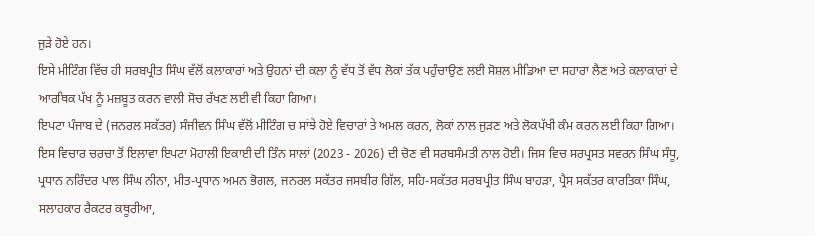ਜੁੜੇ ਹੋਏ ਹਨ।
ਇਸੇ ਮੀਟਿੰਗ ਵਿੱਚ ਹੀ ਸਰਬਪ੍ਰੀਤ ਸਿੰਘ ਵੱਲੋਂ ਕਲਾਕਾਰਾਂ ਅਤੇ ਉਹਨਾਂ ਦੀ ਕਲਾ ਨੂੰ ਵੱਧ ਤੋਂ ਵੱਧ ਲੋਕਾਂ ਤੱਕ ਪਹੁੰਚਾਉਣ ਲਈ ਸੋਸ਼ਲ ਮੀਡਿਆ ਦਾ ਸਹਾਰਾ ਲੈਣ ਅਤੇ ਕਲਾਕਾਰਾਂ ਦੇ ਆਰਥਿਕ ਪੱਖ ਨੂੰ ਮਜ਼ਬੂਤ ਕਰਨ ਵਾਲੀ ਸੋਚ ਰੱਖਣ ਲਈ ਵੀ ਕਿਹਾ ਗਿਆ।
ਇਪਟਾ ਪੰਜਾਬ ਦੇ (ਜਨਰਲ ਸਕੱਤਰ) ਸੰਜੀਵਨ ਸਿੰਘ ਵੱਲੋਂ ਮੀਟਿੰਗ ਚ ਸਾਂਝੇ ਹੋਏ ਵਿਚਾਰਾਂ ਤੇ ਅਮਲ ਕਰਨ, ਲੋਕਾਂ ਨਾਲ ਜੁੜਣ ਅਤੇ ਲੋਕਪੱਖੀ ਕੰਮ ਕਰਨ ਲਈ ਕਿਹਾ ਗਿਆ।
ਇਸ ਵਿਚਾਰ ਚਰਚਾ ਤੋਂ ਇਲਾਵਾ ਇਪਟਾ ਮੋਹਾਲੀ ਇਕਾਈ ਦੀ ਤਿੰਨ ਸਾਲਾਂ (2023 - 2026) ਦੀ ਚੋਣ ਵੀ ਸਰਬਸੰਮਤੀ ਨਾਲ ਹੋਈ। ਜਿਸ ਵਿਚ ਸਰਪ੍ਰਸਤ ਸਵਰਨ ਸਿੰਘ ਸੰਧੂ, ਪ੍ਰਧਾਨ ਨਰਿੰਦਰ ਪਾਲ ਸਿੰਘ ਨੀਨਾ, ਮੀਤ-ਪ੍ਰਧਾਨ ਅਮਨ ਭੋਗਲ, ਜਨਰਲ ਸਕੱਤਰ ਜਸਬੀਰ ਗਿੱਲ, ਸਹਿ-ਸਕੱਤਰ ਸਰਬਪ੍ਰੀਤ ਸਿੰਘ ਬਾਹੜਾ, ਪ੍ਰੈਸ ਸਕੱਤਰ ਕਾਰਤਿਕਾ ਸਿੰਘ, ਸਲਾਹਕਾਰ ਰੈਕਟਰ ਕਥੂਰੀਆ,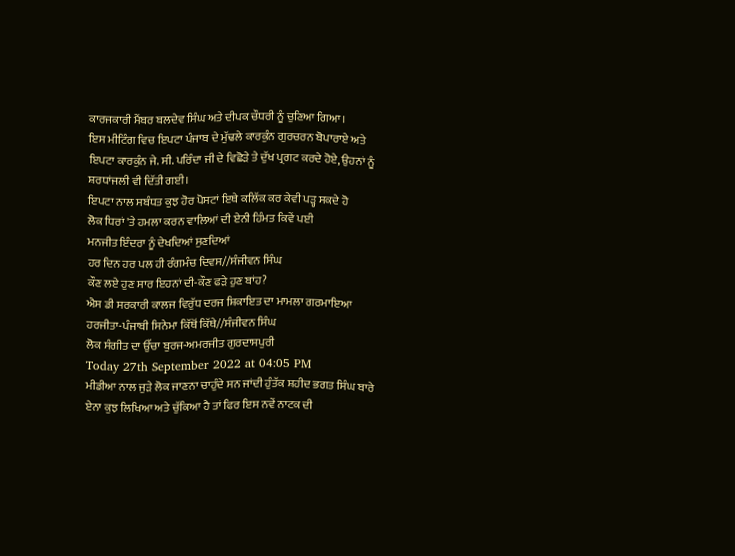ਕਾਰਜਕਾਰੀ ਮੈਂਬਰ ਬਲਦੇਵ ਸਿੰਘ ਅਤੇ ਦੀਪਕ ਚੌਧਰੀ ਨੂੰ ਚੁਣਿਆ ਗਿਆ।
ਇਸ ਮੀਟਿੰਗ ਵਿਚ ਇਪਟਾ ਪੰਜਾਬ ਦੇ ਮੁੱਢਲੇ ਕਾਰਕੁੰਨ ਗੁਰਚਰਨ ਬੋਪਾਰਾਏ ਅਤੇ ਇਪਟਾ ਕਾਰਕੁੰਨ ਜੇ. ਸੀ. ਪਰਿੰਦਾ ਜੀ ਦੇ ਵਿਛੋੜੇ ਤੇ ਦੁੱਖ ਪ੍ਰਗਟ ਕਰਦੇ ਹੋਏ, ਉਹਨਾਂ ਨੂੰ ਸ਼ਰਧਾਂਜਲੀ ਵੀ ਦਿੱਤੀ ਗਈ।
ਇਪਟਾ ਨਾਲ ਸਬੰਧਤ ਕੁਝ ਹੋਰ ਪੋਸਟਾਂ ਇਥੇ ਕਲਿੱਕ ਕਰ ਕੇਵੀ ਪੜ੍ਹ ਸਕਦੇ ਹੋ
ਲੋਕ ਧਿਰਾਂ 'ਤੇ ਹਮਲਾ ਕਰਨ ਵਾਲਿਆਂ ਦੀ ਏਨੀ ਹਿੰਮਤ ਕਿਵੇਂ ਪਈ
ਮਨਜੀਤ ਇੰਦਰਾ ਨੂੰ ਦੇਖਦਿਆਂ ਸੁਣਦਿਆਂ
ਹਰ ਦਿਨ ਹਰ ਪਲ ਹੀ ਰੰਗਮੰਚ ਦਿਵਸ//ਸੰਜੀਵਨ ਸਿੰਘ
ਕੌਣ ਲਏ ਹੁਣ ਸਾਰ ਇਹਨਾਂ ਦੀ-ਕੌਣ ਫੜੇ ਹੁਣ ਬਾਂਹ?
ਐਸ ਡੀ ਸਰਕਾਰੀ ਕਾਲਜ ਵਿਰੁੱਧ ਦਰਜ ਸ਼ਿਕਾਇਤ ਦਾ ਮਾਮਲਾ ਗਰਮਾਇਆ
ਹਰਜੀਤਾ-ਪੰਜਾਬੀ ਸਿਨੇਮਾ ਕਿੱਥੋਂ ਕਿੱਥੇ//ਸੰਜੀਵਨ ਸਿੰਘ
ਲੋਕ ਸੰਗੀਤ ਦਾ ਉੱਚਾ ਬੁਰਜ-ਅਮਰਜੀਤ ਗੁਰਦਾਸਪੁਰੀ
Today 27th September 2022 at 04:05 PM
ਮੀਡੀਆ ਨਾਲ ਜੁੜੇ ਲੋਕ ਜਾਣਨਾ ਚਾਹੁੰਦੇ ਸਨ ਜਾਂਦੀ ਹੁੰਤੱਕ ਸ਼ਹੀਦ ਭਗਤ ਸਿੰਘ ਬਾਰੇ ਏਨਾ ਕੁਝ ਲਿਖਿਆ ਅਤੇ ਚੁੱਕਿਆ ਹੈ ਤਾਂ ਫਿਰ ਇਸ ਨਵੇਂ ਨਾਟਕ ਦੀ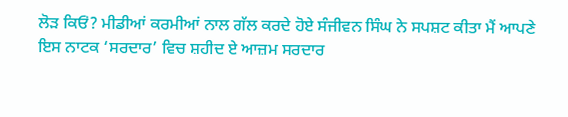ਲੋੜ ਕਿਓਂ? ਮੀਡੀਆਂ ਕਰਮੀਆਂ ਨਾਲ ਗੱਲ ਕਰਦੇ ਹੋਏ ਸੰਜੀਵਨ ਸਿੰਘ ਨੇ ਸਪਸ਼ਟ ਕੀਤਾ ਮੈਂ ਆਪਣੇ ਇਸ ਨਾਟਕ ‘ਸਰਦਾਰ’ ਵਿਚ ਸ਼ਹੀਦ ਏ ਆਜ਼ਮ ਸਰਦਾਰ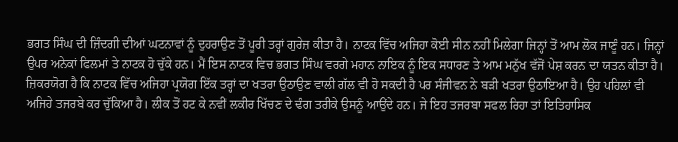ਭਗਤ ਸਿੰਘ ਦੀ ਜ਼ਿੰਦਗੀ ਦੀਆਂ ਘਟਨਾਵਾਂ ਨੂੰ ਦੁਹਰਾਉਣ ਤੋਂ ਪੂਰੀ ਤਰ੍ਹਾਂ ਗੁਰੇਜ਼ ਕੀਤਾ ਹੈ। ਨਾਟਕ ਵਿੱਚ ਅਜਿਹਾ ਕੋਈ ਸੀਨ ਨਹੀਂ ਮਿਲੇਗਾ ਜਿਨ੍ਹਾਂ ਤੋਂ ਆਮ ਲੋਕ ਜਾਣੂੰ ਹਨ। ਜਿਨ੍ਹਾਂ ਉਪਰ ਅਨੇਕਾਂ ਫਿਲਮਾਂ ਤੇ ਨਾਟਕ ਹੋ ਚੁੱਕੇ ਹਨ। ਮੈਂ ਇਸ ਨਾਟਕ ਵਿਚ ਭਗਤ ਸਿੰਘ ਵਰਗੇ ਮਹਾਨ ਨਾਇਕ ਨੂੰ ਇਕ ਸਧਾਰਣ ਤੇ ਆਮ ਮਨੁੱਖ ਵੱਜੋਂ ਪੇਸ਼ ਕਰਨ ਦਾ ਯਤਨ ਕੀਤਾ ਹੈ।
ਜ਼ਿਕਰਯੋਗ ਹੈ ਕਿ ਨਾਟਕ ਵਿੱਚ ਅਜਿਹਾ ਪ੍ਰਯੋਗ ਇੱਕ ਤਰ੍ਹਾਂ ਦਾ ਖਤਰਾ ਉਠਾਉਣ ਵਾਲੀ ਗੱਲ ਵੀ ਹੋ ਸਕਦੀ ਹੈ ਪਰ ਸੰਜੀਵਨ ਨੇ ਬੜੀ ਖਤਰਾ ਉਠਾਇਆ ਹੈ। ਉਹ ਪਹਿਲਾਂ ਵੀ ਅਜਿਹੇ ਤਜਰਬੇ ਕਰ ਚੁੱਕਿਆ ਹੈ। ਲੀਕ ਤੋਂ ਹਟ ਕੇ ਨਵੀਂ ਲਕੀਰ ਖਿੱਚਣ ਦੇ ਢੰਗ ਤਰੀਕੇ ਉਸਨੂੰ ਆਉਂਦੇ ਹਨ। ਜੇ ਇਹ ਤਜਰਬਾ ਸਫਲ ਰਿਹਾ ਤਾਂ ਇਤਿਹਾਸਿਕ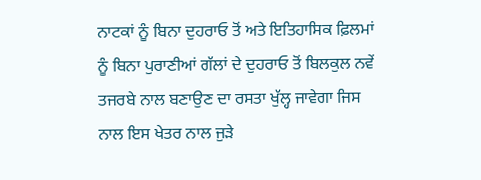ਨਾਟਕਾਂ ਨੂੰ ਬਿਨਾ ਦੁਹਰਾਓ ਤੋਂ ਅਤੇ ਇਤਿਹਾਸਿਕ ਫ਼ਿਲਮਾਂ ਨੂੰ ਬਿਨਾ ਪੁਰਾਣੀਆਂ ਗੱਲਾਂ ਦੇ ਦੁਹਰਾਓ ਤੋਂ ਬਿਲਕੁਲ ਨਵੇਂ ਤਜਰਬੇ ਨਾਲ ਬਣਾਉਣ ਦਾ ਰਸਤਾ ਖੁੱਲ੍ਹ ਜਾਵੇਗਾ ਜਿਸ ਨਾਲ ਇਸ ਖੇਤਰ ਨਾਲ ਜੁੜੇ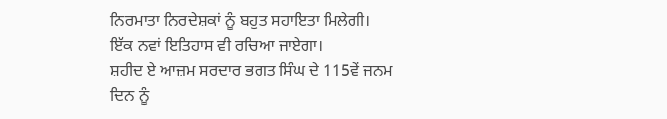ਨਿਰਮਾਤਾ ਨਿਰਦੇਸ਼ਕਾਂ ਨੂੰ ਬਹੁਤ ਸਹਾਇਤਾ ਮਿਲੇਗੀ। ਇੱਕ ਨਵਾਂ ਇਤਿਹਾਸ ਵੀ ਰਚਿਆ ਜਾਏਗਾ।
ਸ਼ਹੀਦ ਏ ਆਜ਼ਮ ਸਰਦਾਰ ਭਗਤ ਸਿੰਘ ਦੇ 115ਵੇਂ ਜਨਮ ਦਿਨ ਨੂੰ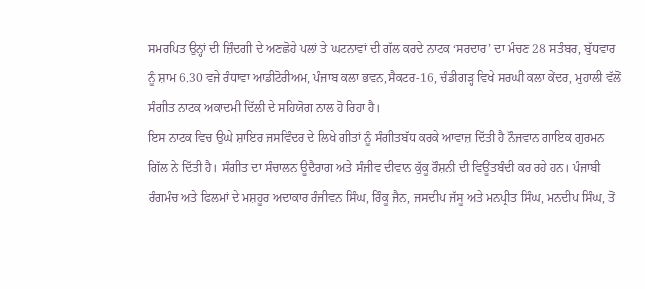ਸਮਰਪਿਤ ਉਨ੍ਹਾਂ ਦੀ ਜ਼ਿੰਦਗੀ ਦੇ ਅਣਛੋਹੇ ਪਲਾਂ ਤੇ ਘਟਨਾਵਾਂ ਦੀ ਗੱਲ ਕਰਦੇ ਨਾਟਕ ‘ਸਰਦਾਰ’ ਦਾ ਮੰਚਣ 28 ਸਤੰਬਰ, ਬੁੱਧਵਾਰ ਨੂੰ ਸ਼ਾਮ 6.30 ਵਜੇ ਰੰਧਾਵਾ ਆਡੀਟੋਰੀਅਮ, ਪੰਜਾਬ ਕਲਾ ਭਵਨ,ਸੈਕਟਰ-16, ਚੰਡੀਗੜ੍ਹ ਵਿਖੇ ਸਰਘੀ ਕਲਾ ਕੇਂਦਰ, ਮੁਹਾਲੀ ਵੱਲੋਂ ਸੰਗੀਤ ਨਾਟਕ ਅਕਾਦਮੀ ਦਿੱਲੀ ਦੇ ਸਹਿਯੋਗ ਨਾਲ ਹੋ ਰਿਹਾ ਹੈ।
ਇਸ ਨਾਟਕ ਵਿਚ ਉਘੇ ਸ਼ਾਇਰ ਜਸਵਿੰਦਰ ਦੇ ਲਿਖੇ ਗੀਤਾਂ ਨੂੰ ਸੰਗੀਤਬੱਧ ਕਰਕੇ ਆਵਾਜ਼ ਦਿੱਤੀ ਹੈ ਨੌਜਵਾਨ ਗਾਇਕ ਗੁਰਮਨ ਗਿੱਲ ਨੇ ਦਿੱਤੀ ਹੈ। ਸੰਗੀਤ ਦਾ ਸੰਚਾਲਨ ਊਦੈਰਾਗ ਅਤੇ ਸੰਜੀਵ ਦੀਵਾਨ ਕੁੱਕੂ ਰੌਸ਼ਨੀ ਦੀ ਵਿਊਂਤਬੰਦੀ ਕਰ ਰਹੇ ਹਨ। ਪੰਜਾਬੀ ਰੰਗਮੰਚ ਅਤੇ ਫਿਲਮਾਂ ਦੇ ਮਸ਼ਹੂਰ ਅਦਾਕਾਰ ਰੰਜੀਵਨ ਸਿੰਘ, ਰਿੰਕੂ ਜੈਨ, ਜਸਦੀਪ ਜੱਸੂ ਅਤੇ ਮਨਪ੍ਰੀਤ ਸਿੰਘ, ਮਨਦੀਪ ਸਿੰਘ, ਤੋਂ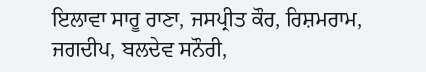ਇਲਾਵਾ ਸਾਰੂ ਰਾਣਾ, ਜਸਪ੍ਰੀਤ ਕੌਰ, ਰਿਸ਼ਮਰਾਮ, ਜਗਦੀਪ, ਬਲਦੇਵ ਸਨੌਰੀ,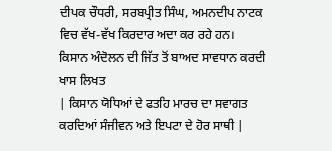ਦੀਪਕ ਚੌਧਰੀ, ਸਰਬਪ੍ਰੀਤ ਸਿੰਘ, ਅਮਨਦੀਪ ਨਾਟਕ ਵਿਚ ਵੱਖ-ਵੱਖ ਕਿਰਦਾਰ ਅਦਾ ਕਰ ਰਹੇ ਹਨ।
ਕਿਸਾਨ ਅੰਦੋਲਨ ਦੀ ਜਿੱਤ ਤੋਂ ਬਾਅਦ ਸਾਵਧਾਨ ਕਰਦੀ ਖਾਸ ਲਿਖਤ
| ਕਿਸਾਨ ਯੋਧਿਆਂ ਦੇ ਫਤਹਿ ਮਾਰਚ ਦਾ ਸਵਾਗਤ ਕਰਦਿਆਂ ਸੰਜੀਵਨ ਅਤੇ ਇਪਟਾ ਦੇ ਹੋਰ ਸਾਥੀ |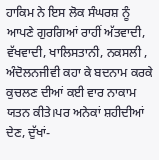ਹਾਕਿਮ ਨੇ ਇਸ ਲੋਕ ਸੰਘਰਸ਼ ਨੂੰ ਆਪਣੇ ਗੁਰਗਿਆਂ ਰਾਹੀਂ ਅੱਤਵਾਦੀ, ਵੱਖਵਾਦੀ, ਖਾਲਿਸਤਾਨੀ, ਨਕਸਲੀ , ਅੰਦੋਲਨਜੀਵੀ ਕਹਾ ਕੇ ਬਦਨਾਮ ਕਰਕੇ ਕੁਚਲਣ ਦੀਆਂ ਕਈ ਵਾਰ ਨਾਕਾਮ ਯਤਨ ਕੀਤੇ।ਪਰ ਅਨੇਕਾਂ ਸ਼ਹੀਦੀਆਂ ਦੇਣ, ਦੁੱਖਾਂ-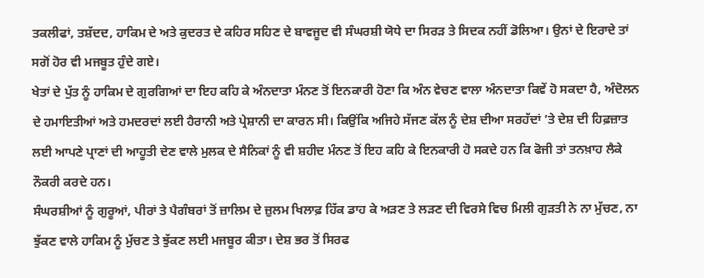ਤਕਲੀਫਾਂ, ਤਸ਼ੱਦਦ, ਹਾਕਿਮ ਦੇ ਅਤੇ ਕੁਦਰਤ ਦੇ ਕਹਿਰ ਸਹਿਣ ਦੇ ਬਾਵਜੂਦ ਵੀ ਸੰਘਰਸ਼ੀ ਯੋਧੇ ਦਾ ਸਿਰੜ ਤੇ ਸਿਦਕ ਨਹੀਂ ਡੋਲਿਆ। ਉਨਾਂ ਦੇ ਇਰਾਦੇ ਤਾਂ ਸਗੋਂ ਹੋਰ ਵੀ ਮਜਬੂਤ ਹੁੰਦੇ ਗਏ।
ਖੇਤਾਂ ਦੇ ਪੁੱਤ ਨੂੰ ਹਾਕਿਮ ਦੇ ਗੁਰਗਿਆਂ ਦਾ ਇਹ ਕਹਿ ਕੇ ਅੰਨਦਾਤਾ ਮੰਨਣ ਤੋਂ ਇਨਕਾਰੀ ਹੋਣਾ ਕਿ ਅੰਨ ਵੇਚਣ ਵਾਲਾ ਅੰਨਦਾਤਾ ਕਿਵੇਂ ਹੋ ਸਕਦਾ ਹੈ, ਅੰਦੋਲਨ ਦੇ ਹਮਾਇਤੀਆਂ ਅਤੇ ਹਮਦਰਦਾਂ ਲਈ ਹੈਰਾਨੀ ਅਤੇ ਪ੍ਰੇਸ਼ਾਨੀ ਦਾ ਕਾਰਨ ਸੀ। ਕਿਉਂਕਿ ਅਜਿਹੇ ਸੱਜਣ ਕੱਲ ਨੂੰ ਦੇਸ਼ ਦੀਆ ਸਰਹੱਦਾਂ ’ਤੇ ਦੇਸ਼ ਦੀ ਹਿਫ਼ਜ਼ਾਤ ਲਈ ਆਪਣੇ ਪ੍ਰਾਣਾਂ ਦੀ ਆਹੂਤੀ ਦੇਣ ਵਾਲੇ ਮੁਲਕ ਦੇ ਸੈਨਿਕਾਂ ਨੂੰ ਵੀ ਸ਼ਹੀਦ ਮੰਨਣ ਤੋਂ ਇਹ ਕਹਿ ਕੇ ਇਨਕਾਰੀ ਹੋ ਸਕਦੇ ਹਨ ਕਿ ਫੋਜੀ ਤਾਂ ਤਨਖ਼ਾਹ ਲੈਕੇ ਨੌਕਰੀ ਕਰਦੇ ਹਨ।
ਸੰਘਰਸ਼ੀਆਂ ਨੂੰ ਗੁਰੂਆਂ, ਪੀਰਾਂ ਤੇ ਪੈਗੰਬਰਾਂ ਤੋਂ ਜ਼ਾਲਿਮ ਦੇ ਜ਼ੁਲਮ ਖਿਲਾਫ਼ ਹਿੱਕ ਡਾਹ ਕੇ ਅੜਣ ਤੇ ਲੜਣ ਦੀ ਵਿਰਸੇ ਵਿਚ ਮਿਲੀ ਗੁੜਤੀ ਨੇ ਨਾ ਮੁੱਚਣ, ਨਾ ਝੁੱਕਣ ਵਾਲੇ ਹਾਕਿਮ ਨੂੰ ਮੁੱਚਣ ਤੇ ਝੁੱਕਣ ਲਈ ਮਜਬੂਰ ਕੀਤਾ। ਦੇਸ਼ ਭਰ ਤੋਂ ਸਿਰਫ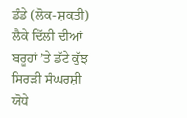ਡੰਡੇ (ਲੋਕ-ਸ਼ਕਤੀ) ਲੈਕੇ ਦਿੱਲੀ ਦੀਆਂ ਬਰੂਹਾਂ ’ਤੇ ਡੱਟੇ ਕੁੱਝ ਸਿਰੜੀ ਸੰਘਰਸ਼ੀ ਯੋਧੇ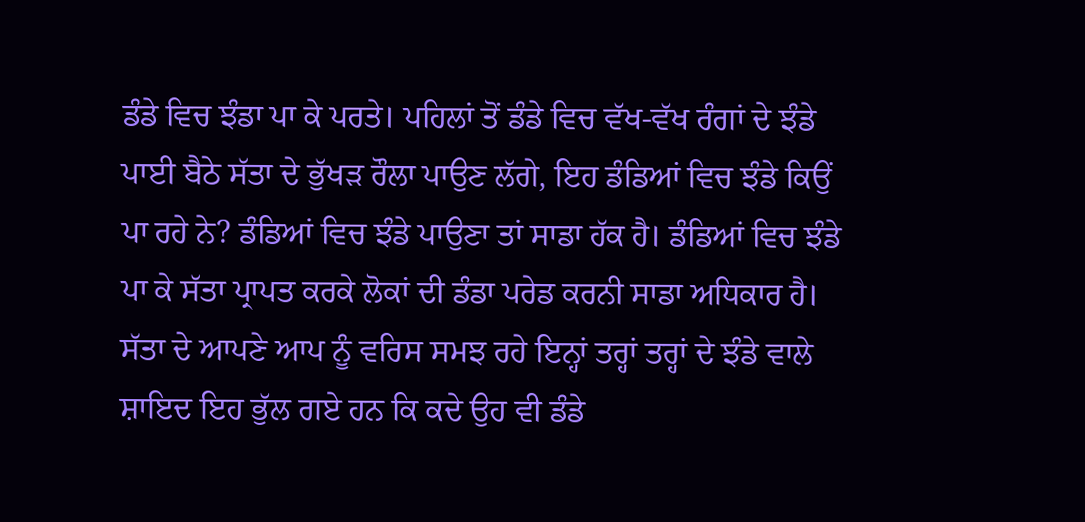ਡੰਡੇ ਵਿਚ ਝੰਡਾ ਪਾ ਕੇ ਪਰਤੇ। ਪਹਿਲਾਂ ਤੋਂ ਡੰਡੇ ਵਿਚ ਵੱਖ-ਵੱਖ ਰੰਗਾਂ ਦੇ ਝੰਡੇ ਪਾਈ ਬੈਠੇ ਸੱਤਾ ਦੇ ਭੁੱਖੜ ਰੌਲਾ ਪਾਉਣ ਲੱਗੇ, ਇਹ ਡੰਡਿਆਂ ਵਿਚ ਝੰਡੇ ਕਿਉਂ ਪਾ ਰਹੇ ਨੇ? ਡੰਡਿਆਂ ਵਿਚ ਝੰਡੇ ਪਾਉਣਾ ਤਾਂ ਸਾਡਾ ਹੱਕ ਹੈ। ਡੰਡਿਆਂ ਵਿਚ ਝੰਡੇ ਪਾ ਕੇ ਸੱਤਾ ਪ੍ਰਾਪਤ ਕਰਕੇ ਲੋਕਾਂ ਦੀ ਡੰਡਾ ਪਰੇਡ ਕਰਨੀ ਸਾਡਾ ਅਧਿਕਾਰ ਹੈ।
ਸੱਤਾ ਦੇ ਆਪਣੇ ਆਪ ਨੂੰ ਵਰਿਸ ਸਮਝ ਰਹੇ ਇਨ੍ਹਾਂ ਤਰ੍ਹਾਂ ਤਰ੍ਹਾਂ ਦੇ ਝੰਡੇ ਵਾਲੇ ਸ਼ਾਇਦ ਇਹ ਭੁੱਲ ਗਏ ਹਨ ਕਿ ਕਦੇ ਉਹ ਵੀ ਡੰਡੇ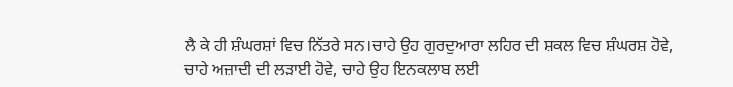ਲੈ ਕੇ ਹੀ ਸ਼ੰਘਰਸ਼ਾਂ ਵਿਚ ਨਿੱਤਰੇ ਸਨ।ਚਾਹੇ ਉਹ ਗੁਰਦੁਆਰਾ ਲਹਿਰ ਦੀ ਸ਼ਕਲ ਵਿਚ ਸ਼ੰਘਰਸ਼ ਹੋਵੇ, ਚਾਹੇ ਅਜ਼ਾਦੀ ਦੀ ਲੜਾਈ ਹੋਵੇ, ਚਾਹੇ ਉਹ ਇਨਕਲਾਬ ਲਈ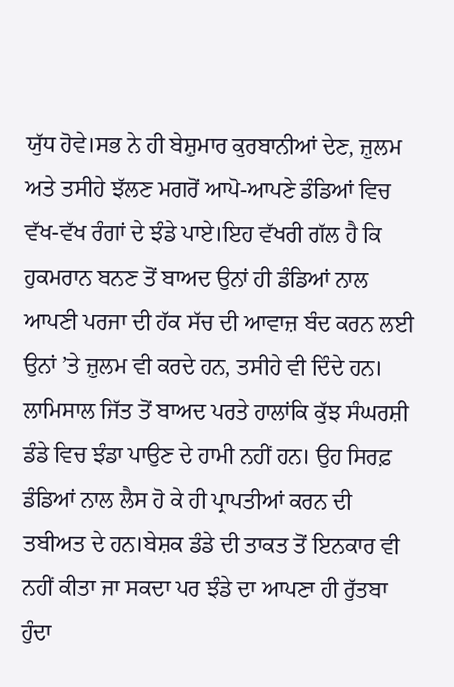ਯੁੱਧ ਹੋਵੇ।ਸਭ ਨੇ ਹੀ ਬੇਸ਼ੁਮਾਰ ਕੁਰਬਾਨੀਆਂ ਦੇਣ, ਜ਼ੁਲਮ ਅਤੇ ਤਸੀਹੇ ਝੱਲਣ ਮਗਰੋਂ ਆਪੋ-ਆਪਣੇ ਡੰਡਿਆਂ ਵਿਚ ਵੱਖ-ਵੱਖ ਰੰਗਾਂ ਦੇ ਝੰਡੇ ਪਾਏ।ਇਹ ਵੱਖਰੀ ਗੱਲ ਹੈ ਕਿ ਹੁਕਮਰਾਨ ਬਨਣ ਤੋਂ ਬਾਅਦ ਉਨਾਂ ਹੀ ਡੰਡਿਆਂ ਨਾਲ ਆਪਣੀ ਪਰਜਾ ਦੀ ਹੱਕ ਸੱਚ ਦੀ ਆਵਾਜ਼ ਬੰਦ ਕਰਨ ਲਈ ਉਨਾਂ ’ਤੇ ਜ਼ੁਲਮ ਵੀ ਕਰਦੇ ਹਨ, ਤਸੀਹੇ ਵੀ ਦਿੰਦੇ ਹਨ। ਲਾਮਿਸਾਲ ਜਿੱਤ ਤੋਂ ਬਾਅਦ ਪਰਤੇ ਹਾਲਾਂਕਿ ਕੁੱਝ ਸੰਘਰਸ਼ੀ ਡੰਡੇ ਵਿਚ ਝੰਡਾ ਪਾਉਣ ਦੇ ਹਾਮੀ ਨਹੀਂ ਹਨ। ਉਹ ਸਿਰਫ਼ ਡੰਡਿਆਂ ਨਾਲ ਲੈਸ ਹੋ ਕੇ ਹੀ ਪ੍ਰਾਪਤੀਆਂ ਕਰਨ ਦੀ ਤਬੀਅਤ ਦੇ ਹਨ।ਬੇਸ਼ਕ ਡੰਡੇ ਦੀ ਤਾਕਤ ਤੋਂ ਇਨਕਾਰ ਵੀ ਨਹੀਂ ਕੀਤਾ ਜਾ ਸਕਦਾ ਪਰ ਝੰਡੇ ਦਾ ਆਪਣਾ ਹੀ ਰੁੱਤਬਾ ਹੁੰਦਾ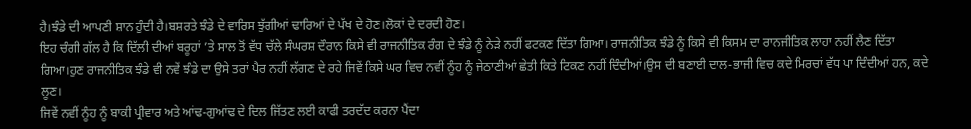ਹੈ।ਝੰਡੇ ਦੀ ਆਪਣੀ ਸ਼ਾਨ ਹੁੰਦੀ ਹੈ।ਬਸ਼ਰਤੇ ਝੰਡੇ ਦੇ ਵਾਰਿਸ ਝੁੱਗੀਆਂ ਢਾਰਿਆਂ ਦੇ ਪੱਖ ਦੇ ਹੋਣ।ਲੋਕਾਂ ਦੇ ਦਰਦੀ ਹੋਣ।
ਇਹ ਚੰਗੀ ਗੱਲ ਹੈ ਕਿ ਦਿੱਲੀ ਦੀਆਂ ਬਰੂਹਾਂ ’ਤੇ ਸਾਲ ਤੋਂ ਵੱਧ ਚੱਲੇ ਸੰਘਰਸ਼ ਦੌਰਾਨ ਕਿਸੇ ਵੀ ਰਾਜਨੀਤਿਕ ਰੰਗ ਦੇ ਝੰਡੇ ਨੂੰ ਨੇੜੇ ਨਹੀਂ ਫਟਕਣ ਦਿੱਤਾ ਗਿਆ। ਰਾਜਨੀਤਿਕ ਝੰਡੇ ਨੂੰ ਕਿਸੇ ਵੀ ਕਿਸਮ ਦਾ ਰਾਨਜੀਤਿਕ ਲਾਹਾ ਨਹੀਂ ਲੈਣ ਦਿੱਤਾ ਗਿਆ।ਹੁਣ ਰਾਜਨੀਤਿਕ ਝੰਡੇ ਵੀ ਨਵੇਂ ਝੰਡੇ ਦਾ ਉਸੇ ਤਰਾਂ ਪੈਰ ਨਹੀਂ ਲੱਗਣ ਦੇ ਰਹੇ ਜਿਵੇਂ ਕਿਸੇ ਘਰ ਵਿਚ ਨਵੀਂ ਨੂੰਹ ਨੂੰ ਜੇਠਾਣੀਆਂ ਛੇਤੀ ਕਿਤੇ ਟਿਕਣ ਨਹੀਂ ਦਿੰਦੀਆਂ।ਉਸ ਦੀ ਬਣਾਈ ਦਾਲ-ਭਾਜੀ ਵਿਚ ਕਦੇ ਮਿਰਚਾਂ ਵੱਧ ਪਾ ਦਿੰਦੀਆਂ ਹਨ, ਕਦੇ ਲੂਣ।
ਜਿਵੇਂ ਨਵੀਂ ਨੂੰਹ ਨੂੰ ਬਾਕੀ ਪ੍ਰੀਵਾਰ ਅਤੇ ਆਂਢ-ਗੁਆਂਢ ਦੇ ਦਿਲ ਜਿੱਤਣ ਲਈ ਕਾਫੀ ਤਰਦੱਦ ਕਰਨਾ ਪੈਂਦਾ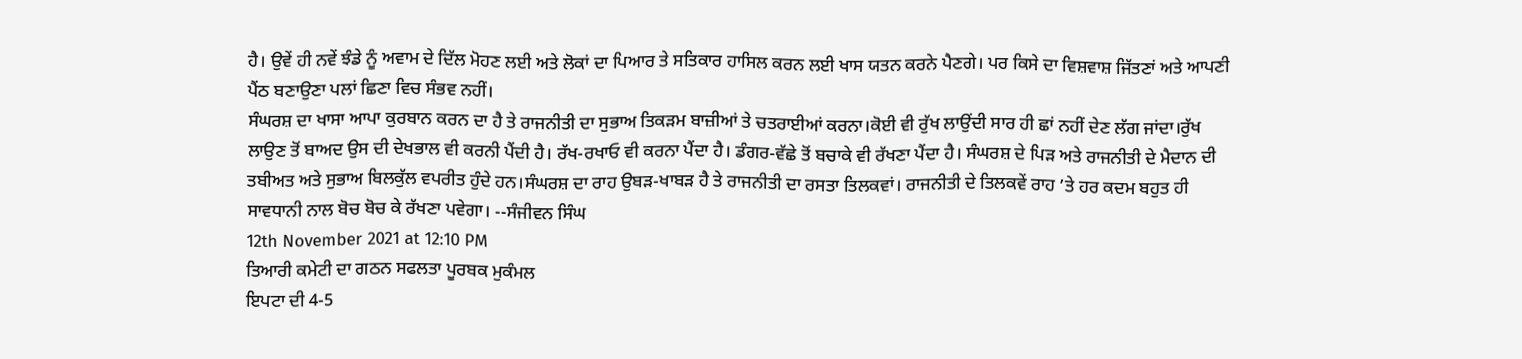ਹੈ। ਉਵੇਂ ਹੀ ਨਵੇਂ ਝੰਡੇ ਨੂੰ ਅਵਾਮ ਦੇ ਦਿੱਲ ਮੋਹਣ ਲਈ ਅਤੇ ਲੋਕਾਂ ਦਾ ਪਿਆਰ ਤੇ ਸਤਿਕਾਰ ਹਾਸਿਲ ਕਰਨ ਲਈ ਖਾਸ ਯਤਨ ਕਰਨੇ ਪੈਣਗੇ। ਪਰ ਕਿਸੇ ਦਾ ਵਿਸ਼ਵਾਸ਼ ਜਿੱਤਣਾਂ ਅਤੇ ਆਪਣੀ ਪੈਂਠ ਬਣਾਉਣਾ ਪਲਾਂ ਛਿਣਾ ਵਿਚ ਸੰਭਵ ਨਹੀਂ।
ਸੰਘਰਸ਼ ਦਾ ਖਾਸਾ ਆਪਾ ਕੁਰਬਾਨ ਕਰਨ ਦਾ ਹੈ ਤੇ ਰਾਜਨੀਤੀ ਦਾ ਸੁਭਾਅ ਤਿਕੜਮ ਬਾਜ਼ੀਆਂ ਤੇ ਚਤਰਾਈਆਂ ਕਰਨਾ।ਕੋਈ ਵੀ ਰੁੱਖ ਲਾਉਂਦੀ ਸਾਰ ਹੀ ਛਾਂ ਨਹੀਂ ਦੇਣ ਲੱਗ ਜਾਂਦਾ।ਰੁੱਖ ਲਾਉਣ ਤੋਂ ਬਾਅਦ ਉਸ ਦੀ ਦੇਖਭਾਲ ਵੀ ਕਰਨੀ ਪੈਂਦੀ ਹੈ। ਰੱਖ-ਰਖਾਓ ਵੀ ਕਰਨਾ ਪੈਂਦਾ ਹੈ। ਡੰਗਰ-ਵੱਛੇ ਤੋਂ ਬਚਾਕੇ ਵੀ ਰੱਖਣਾ ਪੈਂਦਾ ਹੈ। ਸੰਘਰਸ਼ ਦੇ ਪਿੜ ਅਤੇ ਰਾਜਨੀਤੀ ਦੇ ਮੈਦਾਨ ਦੀ ਤਬੀਅਤ ਅਤੇ ਸੁਭਾਅ ਬਿਲਕੁੱਲ ਵਪਰੀਤ ਹੁੰਦੇ ਹਨ।ਸੰਘਰਸ਼ ਦਾ ਰਾਹ ਉਬੜ-ਖਾਬੜ ਹੈ ਤੇ ਰਾਜਨੀਤੀ ਦਾ ਰਸਤਾ ਤਿਲਕਵਾਂ। ਰਾਜਨੀਤੀ ਦੇ ਤਿਲਕਵੇਂ ਰਾਹ ’ਤੇ ਹਰ ਕਦਮ ਬਹੁਤ ਹੀ ਸਾਵਧਾਨੀ ਨਾਲ ਬੋਚ ਬੋਚ ਕੇ ਰੱਖਣਾ ਪਵੇਗਾ। --ਸੰਜੀਵਨ ਸਿੰਘ
12th November 2021 at 12:10 PM
ਤਿਆਰੀ ਕਮੇਟੀ ਦਾ ਗਠਨ ਸਫਲਤਾ ਪੂਰਬਕ ਮੁਕੰਮਲ
ਇਪਟਾ ਦੀ 4-5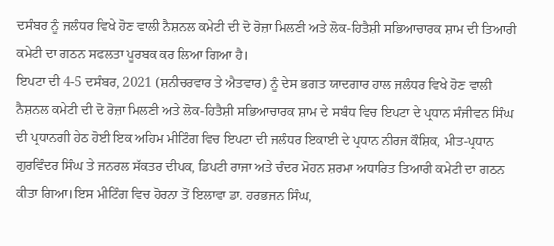ਦਸੰਬਰ ਨੂੰ ਜਲੰਧਰ ਵਿਖੇ ਹੋਣ ਵਾਲੀ ਨੈਸ਼ਨਲ ਕਮੇਟੀ ਦੀ ਦੋ ਰੋਜ਼ਾ ਮਿਲਣੀ ਅਤੇ ਲੋਕ-ਹਿਤੈਸ਼ੀ ਸਭਿਆਚਾਰਕ ਸ਼ਾਮ ਦੀ ਤਿਆਰੀ ਕਮੇਟੀ ਦਾ ਗਠਨ ਸਫਲਤਾ ਪੂਰਬਕ ਕਰ ਲਿਆ ਗਿਆ ਹੈ।
ਇਪਟਾ ਦੀ 4-5 ਦਸੰਬਰ, 2021 (ਸ਼ਨੀਚਰਵਾਰ ਤੇ ਐਤਵਾਰ) ਨੂੰ ਦੇਸ ਭਗਤ ਯਾਦਗਾਰ ਹਾਲ ਜਲੰਧਰ ਵਿਖੇ ਹੋਣ ਵਾਲੀ ਨੈਸ਼ਨਲ ਕਮੇਟੀ ਦੀ ਦੋ ਰੋਜ਼ਾ ਮਿਲਣੀ ਅਤੇ ਲੋਕ-ਹਿਤੈਸ਼ੀ ਸਭਿਆਚਾਰਕ ਸ਼ਾਮ ਦੇ ਸਬੰਧ ਵਿਚ ਇਪਟਾ ਦੇ ਪ੍ਰਧਾਨ ਸੰਜੀਵਨ ਸਿੰਘ ਦੀ ਪ੍ਰਧਾਨਗੀ ਹੇਠ ਹੋਈ ਇਕ ਅਹਿਮ ਮੀਟਿੰਗ ਵਿਚ ਇਪਟਾ ਦੀ ਜਲੰਧਰ ਇਕਾਈ ਦੇ ਪ੍ਰਧਾਨ ਨੀਰਜ ਕੌਸ਼ਿਕ, ਮੀਤ-ਪ੍ਰਧਾਨ ਗੁਰਵਿੰਦਰ ਸਿੰਘ ਤੇ ਜਨਰਲ ਸੱਕਤਰ ਦੀਪਕ, ਡਿਪਟੀ ਰਾਜਾ ਅਤੇ ਚੰਦਰ ਮੋਹਨ ਸ਼ਰਮਾ ਅਧਾਰਿਤ ਤਿਆਰੀ ਕਮੇਟੀ ਦਾ ਗਠਨ ਕੀਤਾ ਗਿਆ।ਇਸ ਮੀਟਿੰਗ ਵਿਚ ਹੋਰਨਾ ਤੋਂ ਇਲਾਵਾ ਡਾ. ਹਰਭਜਨ ਸਿੰਘ,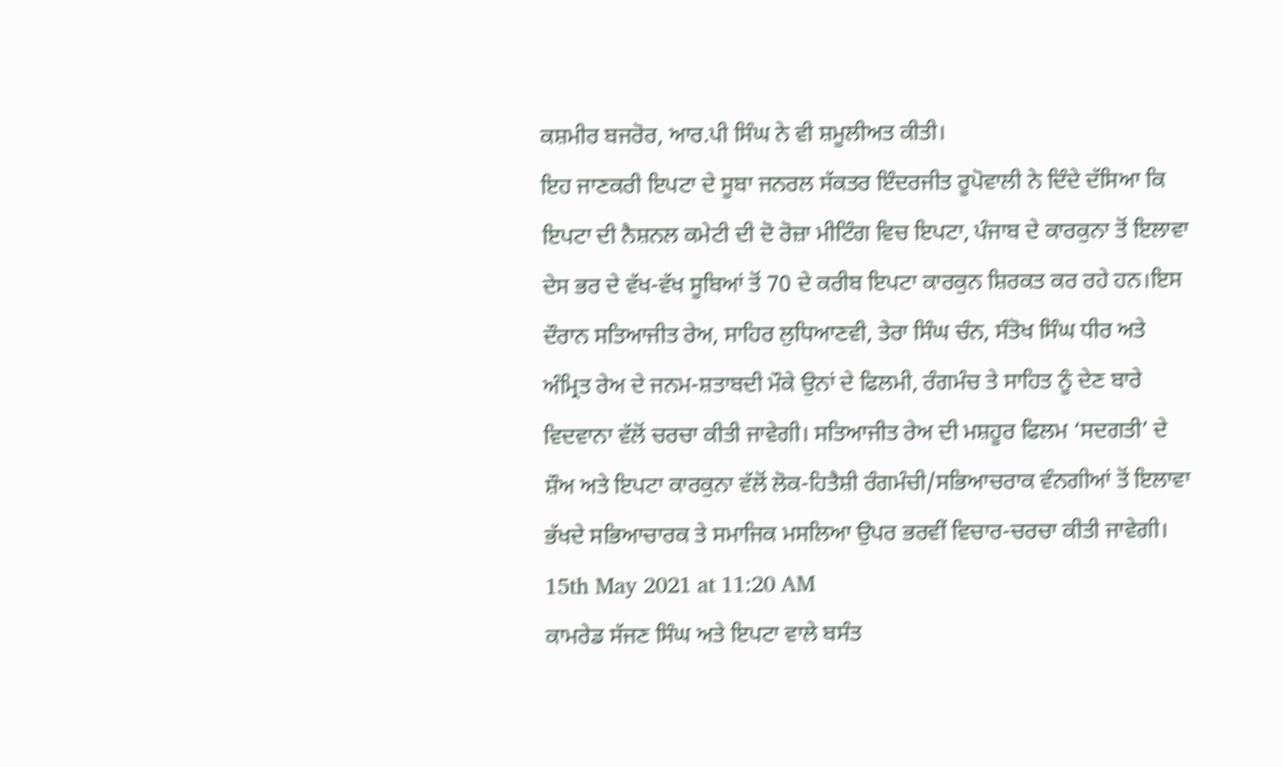ਕਸ਼ਮੀਰ ਬਜਰੋਰ, ਆਰ.ਪੀ ਸਿੰਘ ਨੇ ਵੀ ਸ਼ਮੂਲੀਅਤ ਕੀਤੀ।
ਇਹ ਜਾਣਕਰੀ ਇਪਟਾ ਦੇ ਸੂਬਾ ਜਨਰਲ ਸੱਕਤਰ ਇੰਦਰਜੀਤ ਰੂਪੋਵਾਲੀ ਨੇ ਦਿੰਦੇ ਦੱਸਿਆ ਕਿ ਇਪਟਾ ਦੀ ਨੈਸ਼ਨਲ ਕਮੇਟੀ ਦੀ ਦੋ ਰੋਜ਼ਾ ਮੀਟਿੰਗ ਵਿਚ ਇਪਟਾ, ਪੰਜਾਬ ਦੇ ਕਾਰਕੁਨਾ ਤੋਂ ਇਲਾਵਾ ਦੇਸ ਭਰ ਦੇ ਵੱਖ-ਵੱਖ ਸੂਬਿਆਂ ਤੋਂ 70 ਦੇ ਕਰੀਬ ਇਪਟਾ ਕਾਰਕੁਨ ਸ਼ਿਰਕਤ ਕਰ ਰਹੇ ਹਨ।ਇਸ ਦੌਰਾਨ ਸਤਿਆਜੀਤ ਰੇਅ, ਸਾਹਿਰ ਲੁਧਿਆਣਵੀ, ਤੇਰਾ ਸਿੰਘ ਚੰਨ, ਸੰਤੋਖ ਸਿੰਘ ਧੀਰ ਅਤੇ ਅੰਮ੍ਰਿਤ ਰੇਅ ਦੇ ਜਨਮ-ਸ਼ਤਾਬਦੀ ਮੌਕੇ ਉਨਾਂ ਦੇ ਫਿਲਮੀ, ਰੰਗਮੰਚ ਤੇ ਸਾਹਿਤ ਨੂੰ ਦੇਣ ਬਾਰੇ ਵਿਦਵਾਨਾ ਵੱਲੋਂ ਚਰਚਾ ਕੀਤੀ ਜਾਵੇਗੀ। ਸਤਿਆਜੀਤ ਰੇਅ ਦੀ ਮਸ਼ਹੂਰ ਫਿਲਮ ‘ਸਦਗਤੀ’ ਦੇ ਸ਼ੌਅ ਅਤੇ ਇਪਟਾ ਕਾਰਕੁਨਾ ਵੱਲੋਂ ਲੋਕ-ਹਿਤੈਸ਼ੀ ਰੰਗਮੰਚੀ/ਸਭਿਆਚਰਾਕ ਵੰਨਗੀਆਂ ਤੋਂ ਇਲਾਵਾ ਭੱਖਦੇ ਸਭਿਆਚਾਰਕ ਤੇ ਸਮਾਜਿਕ ਮਸਲਿਆ ਉਪਰ ਭਰਵੀਂ ਵਿਚਾਰ-ਚਰਚਾ ਕੀਤੀ ਜਾਵੇਗੀ।
15th May 2021 at 11:20 AM
ਕਾਮਰੇਡ ਸੱਜਣ ਸਿੰਘ ਅਤੇ ਇਪਟਾ ਵਾਲੇ ਬਸੰਤ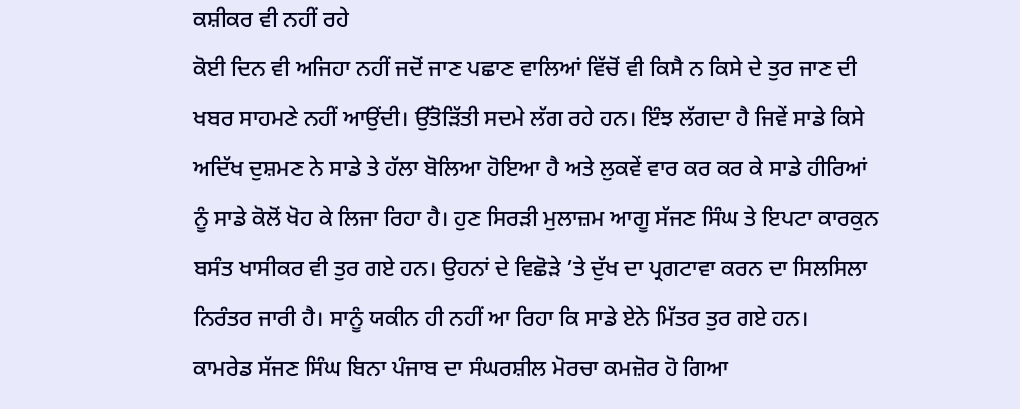ਕਸ਼ੀਕਰ ਵੀ ਨਹੀਂ ਰਹੇ
ਕੋਈ ਦਿਨ ਵੀ ਅਜਿਹਾ ਨਹੀਂ ਜਦੋਂ ਜਾਣ ਪਛਾਣ ਵਾਲਿਆਂ ਵਿੱਚੋਂ ਵੀ ਕਿਸੈ ਨ ਕਿਸੇ ਦੇ ਤੁਰ ਜਾਣ ਦੀ ਖਬਰ ਸਾਹਮਣੇ ਨਹੀਂ ਆਉਂਦੀ। ਉੱਤੋੜਿੱਤੀ ਸਦਮੇ ਲੱਗ ਰਹੇ ਹਨ। ਇੰਝ ਲੱਗਦਾ ਹੈ ਜਿਵੇਂ ਸਾਡੇ ਕਿਸੇ ਅਦਿੱਖ ਦੁਸ਼ਮਣ ਨੇ ਸਾਡੇ ਤੇ ਹੱਲਾ ਬੋਲਿਆ ਹੋਇਆ ਹੈ ਅਤੇ ਲੁਕਵੇਂ ਵਾਰ ਕਰ ਕਰ ਕੇ ਸਾਡੇ ਹੀਰਿਆਂ ਨੂੰ ਸਾਡੇ ਕੋਲੋਂ ਖੋਹ ਕੇ ਲਿਜਾ ਰਿਹਾ ਹੈ। ਹੁਣ ਸਿਰੜੀ ਮੁਲਾਜ਼ਮ ਆਗੂ ਸੱਜਣ ਸਿੰਘ ਤੇ ਇਪਟਾ ਕਾਰਕੁਨ ਬਸੰਤ ਖਾਸੀਕਰ ਵੀ ਤੁਰ ਗਏ ਹਨ। ਉਹਨਾਂ ਦੇ ਵਿਛੋੜੇ ’ਤੇ ਦੁੱਖ ਦਾ ਪ੍ਰਗਟਾਵਾ ਕਰਨ ਦਾ ਸਿਲਸਿਲਾ ਨਿਰੰਤਰ ਜਾਰੀ ਹੈ। ਸਾਨੂੰ ਯਕੀਨ ਹੀ ਨਹੀਂ ਆ ਰਿਹਾ ਕਿ ਸਾਡੇ ਏਨੇ ਮਿੱਤਰ ਤੁਰ ਗਏ ਹਨ।
ਕਾਮਰੇਡ ਸੱਜਣ ਸਿੰਘ ਬਿਨਾ ਪੰਜਾਬ ਦਾ ਸੰਘਰਸ਼ੀਲ ਮੋਰਚਾ ਕਮਜ਼ੋਰ ਹੋ ਗਿਆ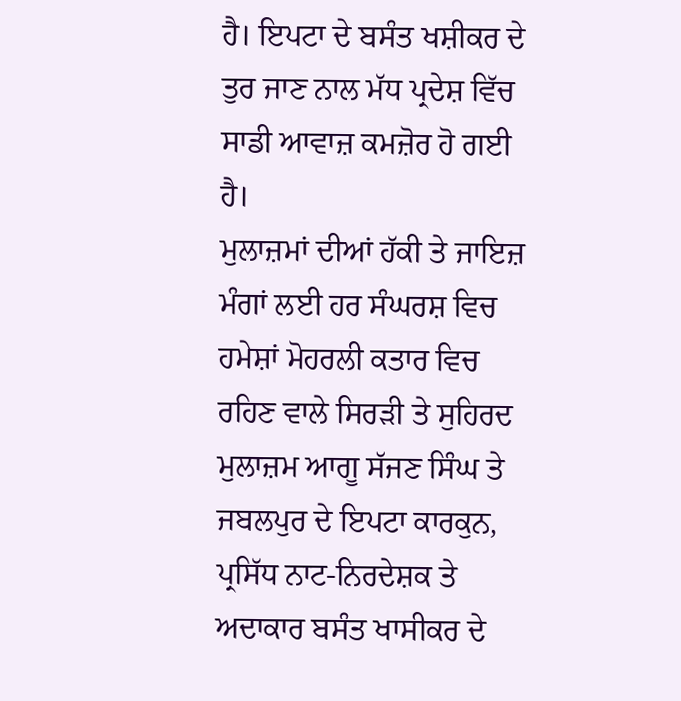ਹੈ। ਇਪਟਾ ਦੇ ਬਸੰਤ ਖਸ਼ੀਕਰ ਦੇ ਤੁਰ ਜਾਣ ਨਾਲ ਮੱਧ ਪ੍ਰਦੇਸ਼ ਵਿੱਚ ਸਾਡੀ ਆਵਾਜ਼ ਕਮਜ਼ੋਰ ਹੋ ਗਈ ਹੈ।
ਮੁਲਾਜ਼ਮਾਂ ਦੀਆਂ ਹੱਕੀ ਤੇ ਜਾਇਜ਼ ਮੰਗਾਂ ਲਈ ਹਰ ਸੰਘਰਸ਼ ਵਿਚ ਹਮੇਸ਼ਾਂ ਮੋਹਰਲੀ ਕਤਾਰ ਵਿਚ ਰਹਿਣ ਵਾਲੇ ਸਿਰੜੀ ਤੇ ਸੁਹਿਰਦ ਮੁਲਾਜ਼ਮ ਆਗੂ ਸੱਜਣ ਸਿੰਘ ਤੇ ਜਬਲਪੁਰ ਦੇ ਇਪਟਾ ਕਾਰਕੁਨ, ਪ੍ਰਸਿੱਧ ਨਾਟ-ਨਿਰਦੇਸ਼ਕ ਤੇ ਅਦਾਕਾਰ ਬਸੰਤ ਖਾਸੀਕਰ ਦੇ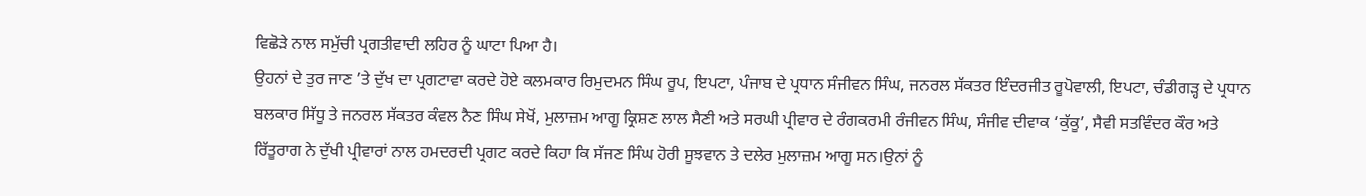ਵਿਛੋੜੇ ਨਾਲ ਸਮੁੱਚੀ ਪ੍ਰਗਤੀਵਾਦੀ ਲਹਿਰ ਨੂੰ ਘਾਟਾ ਪਿਆ ਹੈ।
ਉਹਨਾਂ ਦੇ ਤੁਰ ਜਾਣ ’ਤੇ ਦੁੱਖ ਦਾ ਪ੍ਰਗਟਾਵਾ ਕਰਦੇ ਹੋਏ ਕਲਮਕਾਰ ਰਿਮੁਦਮਨ ਸਿੰਘ ਰੂਪ, ਇਪਟਾ, ਪੰਜਾਬ ਦੇ ਪ੍ਰਧਾਨ ਸੰਜੀਵਨ ਸਿੰਘ, ਜਨਰਲ ਸੱਕਤਰ ਇੰਦਰਜੀਤ ਰੂਪੋਵਾਲੀ, ਇਪਟਾ, ਚੰਡੀਗੜ੍ਹ ਦੇ ਪ੍ਰਧਾਨ ਬਲਕਾਰ ਸਿੱਧੂ ਤੇ ਜਨਰਲ ਸੱਕਤਰ ਕੰਵਲ ਨੈਣ ਸਿੰਘ ਸੇਖੋਂ, ਮੁਲਾਜ਼ਮ ਆਗੂ ਕ੍ਰਿਸ਼ਣ ਲਾਲ ਸੈਣੀ ਅਤੇ ਸਰਘੀ ਪ੍ਰੀਵਾਰ ਦੇ ਰੰਗਕਰਮੀ ਰੰਜੀਵਨ ਸਿੰਘ, ਸੰਜੀਵ ਦੀਵਾਕ ‘ਕੁੱਕੂ’, ਸੈਵੀ ਸਤਵਿੰਦਰ ਕੌਰ ਅਤੇ ਰਿੱਤੂਰਾਗ ਨੇ ਦੁੱਖੀ ਪ੍ਰੀਵਾਰਾਂ ਨਾਲ ਹਮਦਰਦੀ ਪ੍ਰਗਟ ਕਰਦੇ ਕਿਹਾ ਕਿ ਸੱਜਣ ਸਿੰਘ ਹੋਰੀ ਸੂਝਵਾਨ ਤੇ ਦਲੇਰ ਮੁਲਾਜ਼ਮ ਆਗੂ ਸਨ।ਉਨਾਂ ਨੂੰ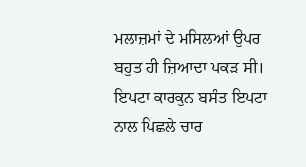ਮਲਾਜ਼ਮਾਂ ਦੇ ਮਸਿਲਆਂ ਉਪਰ ਬਹੁਤ ਹੀ ਜ਼ਿਆਦਾ ਪਕੜ ਸੀ। ਇਪਟਾ ਕਾਰਕੁਨ ਬਸੰਤ ਇਪਟਾ ਨਾਲ ਪਿਛਲੇ ਚਾਰ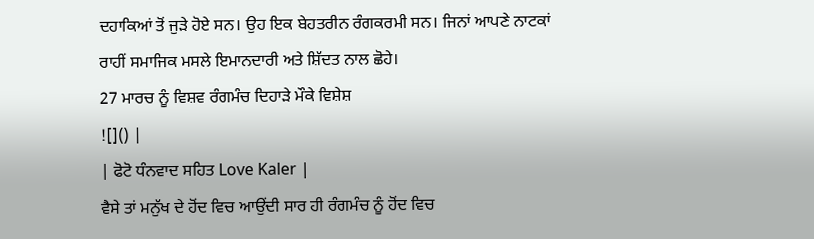ਦਹਾਕਿਆਂ ਤੋਂ ਜੁੜੇ ਹੋਏ ਸਨ। ਉਹ ਇਕ ਬੇਹਤਰੀਨ ਰੰਗਕਰਮੀ ਸਨ। ਜਿਨਾਂ ਆਪਣੇ ਨਾਟਕਾਂ ਰਾਹੀਂ ਸਮਾਜਿਕ ਮਸਲੇ ਇਮਾਨਦਾਰੀ ਅਤੇ ਸ਼ਿੱਦਤ ਨਾਲ ਛੋਹੇ।
27 ਮਾਰਚ ਨੂੰ ਵਿਸ਼ਵ ਰੰਗਮੰਚ ਦਿਹਾੜੇ ਮੌਕੇ ਵਿਸ਼ੇਸ਼
![]() |
| ਫੋਟੋ ਧੰਨਵਾਦ ਸਹਿਤ Love Kaler |
ਵੈਸੇ ਤਾਂ ਮਨੁੱਖ ਦੇ ਹੋਂਦ ਵਿਚ ਆਉਂਦੀ ਸਾਰ ਹੀ ਰੰਗਮੰਚ ਨੂੰ ਹੋਂਦ ਵਿਚ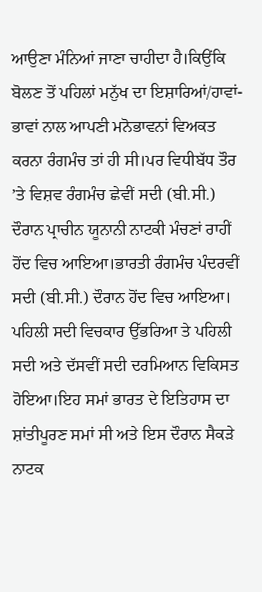ਆਉਣਾ ਮੰਨਿਆਂ ਜਾਣਾ ਚਾਹੀਦਾ ਹੈ।ਕਿਉਂਕਿ ਬੋਲਣ ਤੋਂ ਪਹਿਲਾਂ ਮਨੁੱਖ ਦਾ ਇਸ਼ਾਰਿਆਂ/ਹਾਵਾਂ-ਭਾਵਾਂ ਨਾਲ ਆਪਣੀ ਮਨੋਭਾਵਨਾਂ ਵਿਅਕਤ ਕਰਨਾ ਰੰਗਮੰਚ ਤਾਂ ਹੀ ਸੀ।ਪਰ ਵਿਧੀਬੱਧ ਤੌਰ ’ਤੇ ਵਿਸ਼ਵ ਰੰਗਮੰਚ ਛੇਵੀਂ ਸਦੀ (ਬੀ.ਸੀ.) ਦੌਰਾਨ ਪ੍ਰਾਚੀਨ ਯੂਨਾਨੀ ਨਾਟਕੀ ਮੰਚਣਾਂ ਰਾਹੀਂ ਹੋਂਦ ਵਿਚ ਆਇਆ।ਭਾਰਤੀ ਰੰਗਮੰਚ ਪੰਦਰਵੀਂ ਸਦੀ (ਬੀ.ਸੀ.) ਦੌਰਾਨ ਹੋਂਦ ਵਿਚ ਆਇਆ। ਪਹਿਲੀ ਸਦੀ ਵਿਚਕਾਰ ਉੱਭਰਿਆ ਤੇ ਪਹਿਲੀ ਸਦੀ ਅਤੇ ਦੱਸਵੀਂ ਸਦੀ ਦਰਮਿਆਨ ਵਿਕਿਸਤ ਹੋਇਆ।ਇਹ ਸਮਾਂ ਭਾਰਤ ਦੇ ਇਤਿਹਾਸ ਦਾ ਸ਼ਾਂਤੀਪੂਰਣ ਸਮਾਂ ਸੀ ਅਤੇ ਇਸ ਦੌਰਾਨ ਸੈਕੜੇ ਨਾਟਕ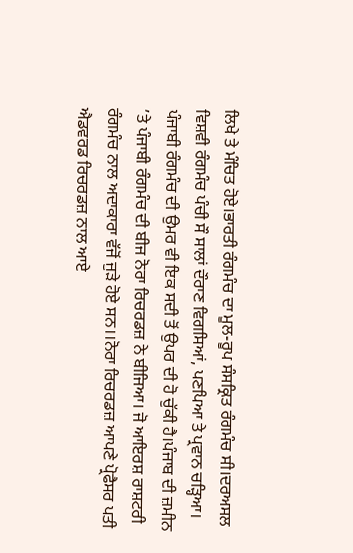ਲਿਖੇ ਤੇ ਮੰਚਿਤ ਹੋਏ।ਭਾਰਤੀ ਰੰਗਮੰਚ ਦਾ ਮੂਲ-ਰੂਪ ਸੰਸਕ੍ਰਿਤ ਰੰਗਮੰਚ ਸੀ।ਦਰਅਸਲ ਵਿਸ਼ਵੀ ਰੰਗਮੰਚ ਪੰਚੀ ਸੌ ਸਾਲਾਂ ਦੌਰਾਣ ਵਿਗਸਿਆਂ, ਪਣਪਿਆ ਤੇ ਪ੍ਰਵਾਨ ਚੜ੍ਹਿਆ।
ਪੰਜਾਬੀ ਰੰਗਮੰਚ ਦੀ ਉਮਰ ਵੀ ਇਕ ਸਦੀ ਤੋਂ ਉਪਰ ਦੀ ਹੋ ਚੁੱਕੀ ਹੈ।ਪੰਜਾਬ ਦੀ ਜ਼ਮੀਨ ’ਤੇ ਪੰਜਾਬੀ ਰੰਗਮੰਚ ਦੀ ਬੀਜ ਨੋਰਾ ਰਿਚਰਡਜ਼ ਨੇ ਬੀਜਿਆ। ਜੋ ਆਇਰਸ਼ ਰਾਸ਼ਟਰੀ ਰੰਗਮੰਚ ਨਾਲ ਅਦਾਕਾਰਾ ਵੱਜੋਂ ਜੁੜੇ ਹੋਏ ਸਨ।।ਨੋਰਾ ਰਿਚਰਡਜ਼ ਆਪਣੇ ਪ੍ਰੋਫੈਸਰ ਪਤੀ ਐਡਵਰਡ ਰਿਚਰਡਜ਼ ਨਾਲ ਆਏ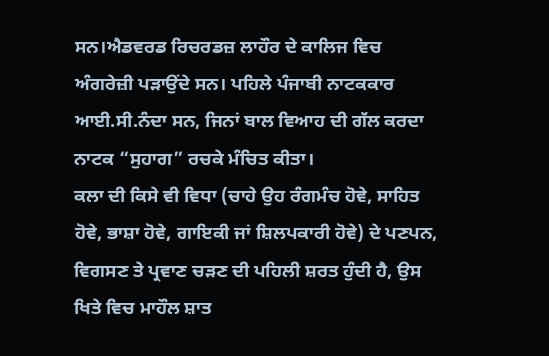ਸਨ।ਐਡਵਰਡ ਰਿਚਰਡਜ਼ ਲਾਹੌਰ ਦੇ ਕਾਲਿਜ ਵਿਚ ਅੰਗਰੇਜ਼ੀ ਪੜਾਉਂਦੇ ਸਨ। ਪਹਿਲੇ ਪੰਜਾਬੀ ਨਾਟਕਕਾਰ ਆਈ.ਸੀ.ਨੰਦਾ ਸਨ, ਜਿਨਾਂ ਬਾਲ ਵਿਆਹ ਦੀ ਗੱਲ ਕਰਦਾ ਨਾਟਕ “ਸੁਹਾਗ” ਰਚਕੇ ਮੰਚਿਤ ਕੀਤਾ।
ਕਲਾ ਦੀ ਕਿਸੇ ਵੀ ਵਿਧਾ (ਚਾਹੇ ਉਹ ਰੰਗਮੰਚ ਹੋਵੇ, ਸਾਹਿਤ ਹੋਵੇ, ਭਾਸ਼ਾ ਹੋਵੇ, ਗਾਇਕੀ ਜਾਂ ਸ਼ਿਲਪਕਾਰੀ ਹੋਵੇ) ਦੇ ਪਣਪਨ, ਵਿਗਸਣ ਤੇ ਪ੍ਰਵਾਣ ਚੜਣ ਦੀ ਪਹਿਲੀ ਸ਼ਰਤ ਹੁੰਦੀ ਹੈ, ਉਸ ਖਿਤੇ ਵਿਚ ਮਾਹੌਲ ਸ਼ਾਤ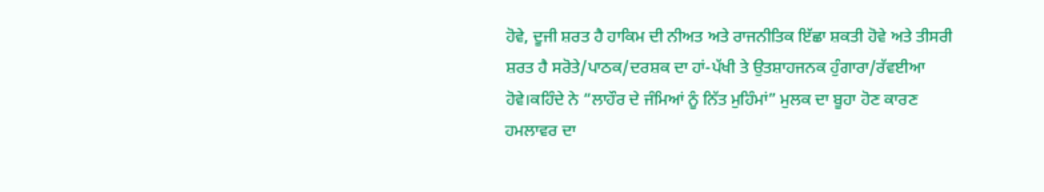ਹੋਵੇ, ਦੂਜੀ ਸ਼ਰਤ ਹੈ ਹਾਕਿਮ ਦੀ ਨੀਅਤ ਅਤੇ ਰਾਜਨੀਤਿਕ ਇੱਛਾ ਸ਼ਕਤੀ ਹੋਵੇ ਅਤੇ ਤੀਸਰੀ ਸ਼ਰਤ ਹੈ ਸਰੋਤੇ/ਪਾਠਕ/ਦਰਸ਼ਕ ਦਾ ਹਾਂ-ਪੱਖੀ ਤੇ ਉਤਸ਼ਾਹਜਨਕ ਹੁੰਗਾਰਾ/ਰੱਵਈਆ ਹੋਵੇ।ਕਹਿੰਦੇ ਨੇ “ਲਾਹੌਰ ਦੇ ਜੰਮਿਆਂ ਨੂੰ ਨਿੱਤ ਮੁਹਿੰਮਾਂ” ਮੁਲਕ ਦਾ ਬੂਹਾ ਹੋਣ ਕਾਰਣ ਹਮਲਾਵਰ ਦਾ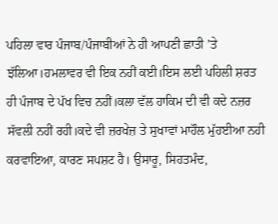ਪਹਿਲਾ ਵਾਰ ਪੰਜਾਬ/ਪੰਜਾਬੀਆਂ ਨੇ ਹੀ ਆਪਣੀ ਛਾਤੀ ’ਤੇ ਝੱਲਿਆ।ਹਮਲਾਵਰ ਵੀ ਇਕ ਨਹੀਂ ਕਈ।ਇਸ ਲਈ ਪਹਿਲੀ ਸ਼ਰਤ ਹੀ ਪੰਜਾਬ ਦੇ ਪੱਖ ਵਿਚ ਨਹੀਂ।ਕਲਾ ਵੱਲ ਹਾਕਿਮ ਦੀ ਵੀ ਕਦੇ ਨਜ਼ਰ ਸੱਵਲੀ ਨਹੀਂ ਰਹੀ।ਕਦੇ ਵੀ ਜ਼ਰਖੇਜ਼ ਤੇ ਸੁਖਾਵਾਂ ਮਾਹੌਲ ਮੁੱਹਈਆ ਨਹੀ ਕਰਵਾਇਆ, ਕਾਰਣ ਸਪਸ਼ਟ ਹੈ। ਉਸਾਰੂ, ਸਿਹਤਮੰਦ,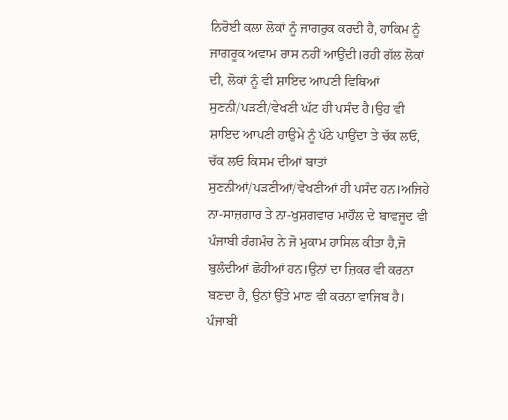ਨਿਰੋਈ ਕਲਾ ਲੋਕਾਂ ਨੂੰ ਜਾਗਰੁਕ ਕਰਦੀ ਹੈ, ਹਾਕਿਮ ਨੂੰ ਜਾਗਰੂਕ ਅਵਾਮ ਰਾਸ ਨਹੀਂ ਆਉਂਦੀ।ਰਹੀ ਗੱਲ ਲੋਕਾਂ ਦੀ, ਲੋਕਾਂ ਨੂੰ ਵੀ ਸ਼ਾਇਦ ਆਪਣੀ ਵਿਥਿਆਂ ਸੁਣਨੀ/ਪੜਣੀ/ਵੇਖਣੀ ਘੱਟ ਹੀ ਪਸੰਦ ਹੈ।ਉਹ ਵੀ ਸ਼ਾਇਦ ਆਪਣੀ ਹਾਉਮੇ ਨੂੰ ਪੱਠੇ ਪਾਉਂਦਾ ਤੇ ਚੱਕ ਲਓ, ਚੱਕ ਲਓ ਕਿਸਮ ਦੀਆਂ ਬਾਤਾਂ ਸੁਣਨੀਆਂ/ਪੜਣੀਆਂ/ਵੇਖਣੀਆਂ ਹੀ ਪਸੰਦ ਹਨ।ਅਜਿਹੇ ਨਾ-ਸਾਜ਼ਗਾਰ ਤੇ ਨਾ-ਖੁਸ਼ਗਵਾਰ ਮਾਹੌਲ ਦੇ ਬਾਵਜੂਦ ਵੀ ਪੰਜਾਬੀ ਰੰਗਮੰਚ ਨੇ ਜੋ ਮੁਕਾਮ ਹਾਸਿਲ ਕੀਤਾ ਹੈ,ਜੋ ਬੁਲੰਦੀਆਂ ਛੋਹੀਆਂ ਹਨ।ਉਨਾਂ ਦਾ ਜ਼ਿਕਰ ਵੀ ਕਰਨਾ ਬਣਦਾ ਹੈ, ਉਨਾਂ ਉੱਤੇ ਮਾਣ ਵੀ ਕਰਨਾ ਵਾਜਿਬ ਹੈ।
ਪੰਜਾਬੀ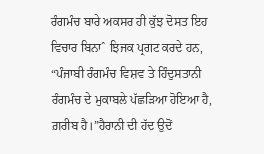ਰੰਗਮੰਚ ਬਾਰੇ ਅਕਸਰ ਹੀ ਕੁੱਝ ਦੋਸਤ ਇਹ ਵਿਚਾਰ ਬਿਨਾˆ ਝਿਜਕ ਪ੍ਰਗਟ ਕਰਦੇ ਹਨ, “ਪੰਜਾਬੀ ਰੰਗਮੰਚ ਵਿਸ਼ਵ ਤੇ ਹਿੰਦੁਸਤਾਨੀ ਰੰਗਮੰਚ ਦੇ ਮੁਕਾਬਲੇ ਪੱਛੜਿਆ ਹੋਇਆ ਹੈ, ਗ਼ਰੀਬ ਹੈ।”ਹੈਰਾਨੀ ਦੀ ਹੱਦ ਉਦੋਂ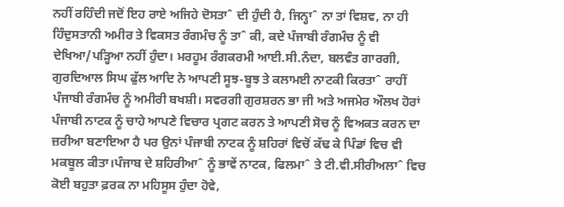ਨਹੀਂ ਰਹਿੰਦੀ ਜਦੋਂ ਇਹ ਰਾਏ ਅਜਿਹੇ ਦੋਸਤਾˆ ਦੀ ਹੁੰਦੀ ਹੈ, ਜਿਨ੍ਹਾˆ ਨਾ ਤਾਂ ਵਿਸ਼ਵ, ਨਾ ਹੀ ਹਿੰਦੁਸਤਾਨੀ ਅਮੀਰ ਤੇ ਵਿਕਸਤ ਰੰਗਮੰਚ ਨੂੰ ਤਾˆ ਕੀ, ਕਦੇ ਪੰਜਾਬੀ ਰੰਗਮੰਚ ਨੂੰ ਵੀ ਦੇਖਿਆ/ਪੜ੍ਹਿਆ ਨਹੀਂ ਹੁੰਦਾ। ਮਰਹੂਮ ਰੰਗਕਰਮੀ ਆਈ.ਸੀ.ਨੰਦਾ, ਬਲਵੰਤ ਗਾਰਗੀ, ਗੁਰਦਿਆਲ ਸਿਘ ਫੁੱਲ ਆਦਿ ਨੇ ਆਪਣੀ ਸੂਝ-ਬੂਝ ਤੇ ਕਲਾਮਈ ਨਾਟਕੀ ਕਿਰਤਾˆ ਰਾਹੀਂ ਪੰਜਾਬੀ ਰੰਗਮੰਚ ਨੂੰ ਅਮੀਰੀ ਬਖਸ਼ੀ। ਸਵਰਗੀ ਗੁਰਸ਼ਰਨ ਭਾ ਜੀ ਅਤੇ ਅਜਮੇਰ ਔਲਖ ਹੋਰਾਂ ਪੰਜਾਬੀ ਨਾਟਕ ਨੂੰ ਚਾਹੇ ਆਪਣੇ ਵਿਚਾਰ ਪ੍ਰਗਟ ਕਰਨ ਤੇ ਆਪਣੀ ਸੋਚ ਨੂੰ ਵਿਅਕਤ ਕਰਨ ਦਾ ਜ਼ਰੀਆ ਬਣਾਇਆ ਹੈ ਪਰ ਉਨਾਂ ਪੰਜਾਬੀ ਨਾਟਕ ਨੂੰ ਸ਼ਹਿਰਾਂ ਵਿਚੋਂ ਕੱਢ ਕੇ ਪਿੰਡਾਂ ਵਿਚ ਵੀ ਮਕਬੂਲ ਕੀਤਾ।ਪੰਜਾਬ ਦੇ ਸ਼ਹਿਰੀਆˆ ਨੂੰ ਭਾਵੇਂ ਨਾਟਕ, ਫਿਲਮਾˆ ਤੇ ਟੀ.ਵੀ.ਸੀਰੀਅਲਾˆ ਵਿਚ ਕੋਈ ਬਹੁਤਾ ਫ਼ਰਕ ਨਾ ਮਹਿਸੂਸ ਹੁੰਦਾ ਹੋਵੇ,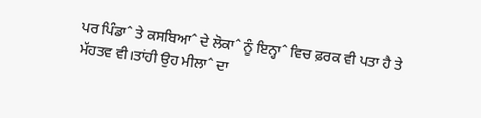ਪਰ ਪਿੰਡਾˆ ਤੇ ਕਸਬਿਆˆ ਦੇ ਲੋਕਾˆ ਨੂੰ ਇਨ੍ਹਾˆ ਵਿਚ ਫ਼ਰਕ ਵੀ ਪਤਾ ਹੈ ਤੇ ਮੱਹਤਵ ਵੀ।ਤਾਂਹੀ ਉਹ ਮੀਲਾˆ ਦਾ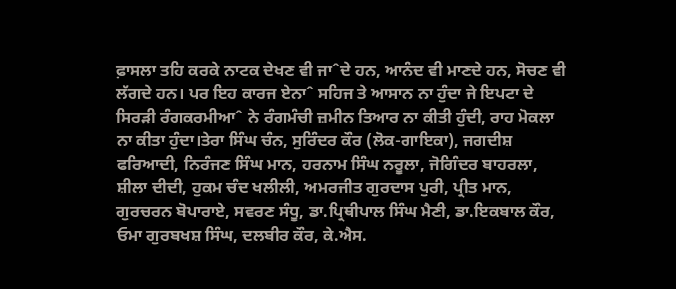ਫ਼ਾਸਲਾ ਤਹਿ ਕਰਕੇ ਨਾਟਕ ਦੇਖਣ ਵੀ ਜਾˆਦੇ ਹਨ, ਆਨੰਦ ਵੀ ਮਾਣਦੇ ਹਨ, ਸੋਚਣ ਵੀ ਲੱਗਦੇ ਹਨ। ਪਰ ਇਹ ਕਾਰਜ ਏਨਾˆ ਸਹਿਜ ਤੇ ਆਸਾਨ ਨਾ ਹੁੰਦਾ ਜੇ ਇਪਟਾ ਦੇ ਸਿਰੜੀ ਰੰਗਕਰਮੀਆˆ ਨੇ ਰੰਗਮੰਚੀ ਜ਼ਮੀਨ ਤਿਆਰ ਨਾ ਕੀਤੀ ਹੁੰਦੀ, ਰਾਹ ਮੋਕਲਾ ਨਾ ਕੀਤਾ ਹੁੰਦਾ।ਤੇਰਾ ਸਿੰਘ ਚੰਨ, ਸੁਰਿੰਦਰ ਕੌਰ (ਲੋਕ-ਗਾਇਕਾ), ਜਗਦੀਸ਼ ਫਰਿਆਦੀ, ਨਿਰੰਜਣ ਸਿੰਘ ਮਾਨ, ਹਰਨਾਮ ਸਿੰਘ ਨਰੂਲਾ, ਜੋਗਿੰਦਰ ਬਾਹਰਲਾ, ਸ਼ੀਲਾ ਦੀਦੀ, ਹੁਕਮ ਚੰਦ ਖਲੀਲੀ, ਅਮਰਜੀਤ ਗੁਰਦਾਸ ਪੁਰੀ, ਪ੍ਰੀਤ ਮਾਨ, ਗੁਰਚਰਨ ਬੋਪਾਰਾਏ, ਸਵਰਣ ਸੰਧੂ, ਡਾ.ਪ੍ਰਿਥੀਪਾਲ ਸਿੰਘ ਮੈਣੀ, ਡਾ.ਇਕਬਾਲ ਕੌਰ, ਓਮਾ ਗੁਰਬਖਸ਼ ਸਿੰਘ, ਦਲਬੀਰ ਕੌਰ, ਕੇ.ਐਸ.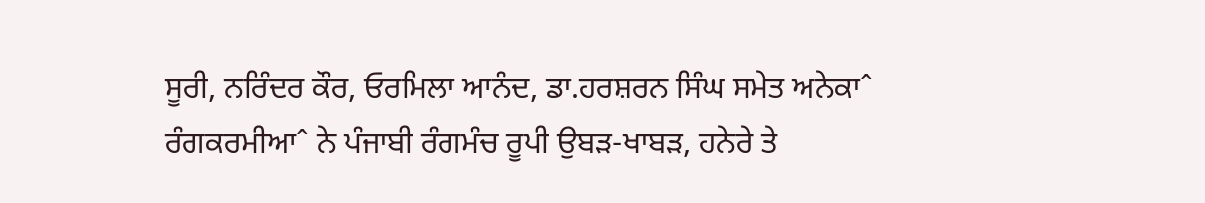ਸੂਰੀ, ਨਰਿੰਦਰ ਕੌਰ, ਓਰਮਿਲਾ ਆਨੰਦ, ਡਾ.ਹਰਸ਼ਰਨ ਸਿੰਘ ਸਮੇਤ ਅਨੇਕਾˆ ਰੰਗਕਰਮੀਆˆ ਨੇ ਪੰਜਾਬੀ ਰੰਗਮੰਚ ਰੂਪੀ ਉਬੜ-ਖਾਬੜ, ਹਨੇਰੇ ਤੇ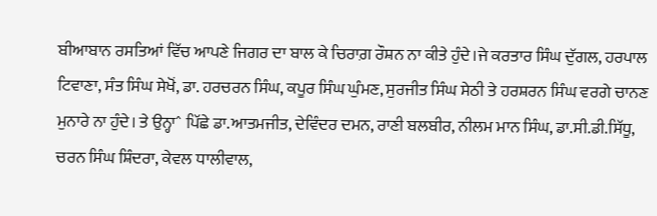ਬੀਆਬਾਨ ਰਸਤਿਆਂ ਵਿੱਚ ਆਪਣੇ ਜਿਗਰ ਦਾ ਬਾਲ ਕੇ ਚਿਰਾਗ਼ ਰੌਸ਼ਨ ਨਾ ਕੀਤੇ ਹੁੰਦੇ।ਜੇ ਕਰਤਾਰ ਸਿੰਘ ਦੁੱਗਲ, ਹਰਪਾਲ ਟਿਵਾਣਾ, ਸੰਤ ਸਿੰਘ ਸੇਖੋਂ, ਡਾ. ਹਰਚਰਨ ਸਿੰਘ, ਕਪੂਰ ਸਿੰਘ ਘੁੰਮਣ, ਸੁਰਜੀਤ ਸਿੰਘ ਸੇਠੀ ਤੇ ਹਰਸ਼ਰਨ ਸਿੰਘ ਵਰਗੇ ਚਾਨਣ ਮੁਨਾਰੇ ਨਾ ਹੁੰਦੇ। ਤੇ ਉਨ੍ਹਾˆ ਪਿੱਛੇ ਡਾ.ਆਤਮਜੀਤ, ਦੇਵਿੰਦਰ ਦਮਨ, ਰਾਣੀ ਬਲਬੀਰ, ਨੀਲਮ ਮਾਨ ਸਿੰਘ, ਡਾ.ਸੀ.ਡੀ.ਸਿੱਧੂ, ਚਰਨ ਸਿੰਘ ਸ਼ਿੰਦਰਾ, ਕੇਵਲ ਧਾਲੀਵਾਲ,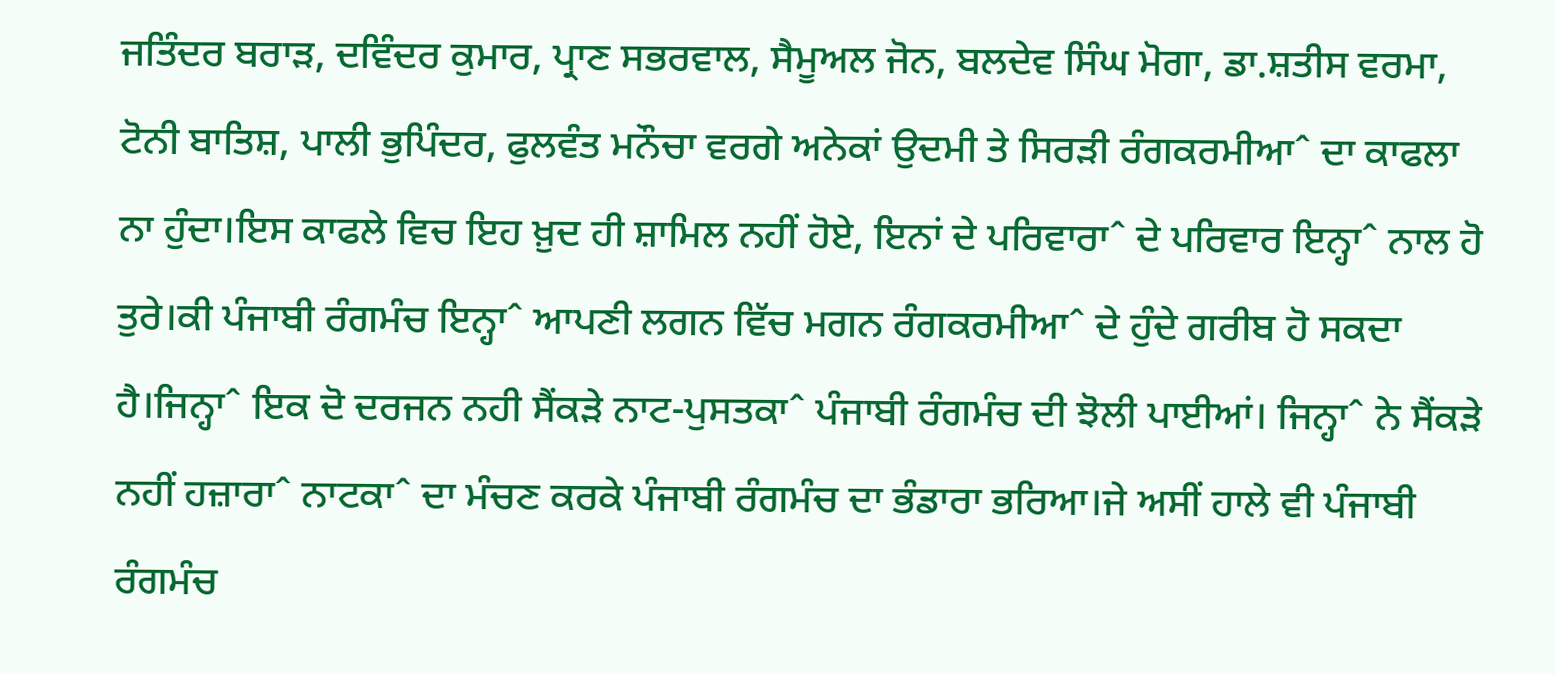ਜਤਿੰਦਰ ਬਰਾੜ, ਦਵਿੰਦਰ ਕੁਮਾਰ, ਪ੍ਰਾਣ ਸਭਰਵਾਲ, ਸੈਮੂਅਲ ਜੋਨ, ਬਲਦੇਵ ਸਿੰਘ ਮੋਗਾ, ਡਾ.ਸ਼ਤੀਸ ਵਰਮਾ, ਟੋਨੀ ਬਾਤਿਸ਼, ਪਾਲੀ ਭੁਪਿੰਦਰ, ਫੁਲਵੰਤ ਮਨੌਚਾ ਵਰਗੇ ਅਨੇਕਾਂ ਉਦਮੀ ਤੇ ਸਿਰੜੀ ਰੰਗਕਰਮੀਆˆ ਦਾ ਕਾਫਲਾ ਨਾ ਹੁੰਦਾ।ਇਸ ਕਾਫਲੇ ਵਿਚ ਇਹ ਖ਼ੁਦ ਹੀ ਸ਼ਾਮਿਲ ਨਹੀਂ ਹੋਏ, ਇਨਾਂ ਦੇ ਪਰਿਵਾਰਾˆ ਦੇ ਪਰਿਵਾਰ ਇਨ੍ਹਾˆ ਨਾਲ ਹੋ ਤੁਰੇ।ਕੀ ਪੰਜਾਬੀ ਰੰਗਮੰਚ ਇਨ੍ਹਾˆ ਆਪਣੀ ਲਗਨ ਵਿੱਚ ਮਗਨ ਰੰਗਕਰਮੀਆˆ ਦੇ ਹੁੰਦੇ ਗਰੀਬ ਹੋ ਸਕਦਾ ਹੈ।ਜਿਨ੍ਹਾˆ ਇਕ ਦੋ ਦਰਜਨ ਨਹੀ ਸੈਂਕੜੇ ਨਾਟ-ਪੁਸਤਕਾˆ ਪੰਜਾਬੀ ਰੰਗਮੰਚ ਦੀ ਝੋਲੀ ਪਾਈਆਂ। ਜਿਨ੍ਹਾˆ ਨੇ ਸੈਂਕੜੇ ਨਹੀਂ ਹਜ਼ਾਰਾˆ ਨਾਟਕਾˆ ਦਾ ਮੰਚਣ ਕਰਕੇ ਪੰਜਾਬੀ ਰੰਗਮੰਚ ਦਾ ਭੰਡਾਰਾ ਭਰਿਆ।ਜੇ ਅਸੀਂ ਹਾਲੇ ਵੀ ਪੰਜਾਬੀ ਰੰਗਮੰਚ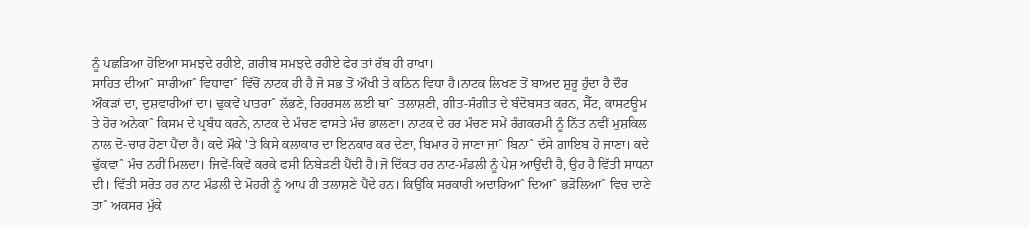ਨੂੰ ਪਛੜਿਆ ਹੋਇਆ ਸਮਝਦੇ ਰਹੀਏ, ਗ਼ਰੀਬ ਸਮਝਦੇ ਰਹੀਏ ਫੇਰ ਤਾਂ ਰੱਬ ਹੀ ਰਾਖਾ।
ਸਾਹਿਤ ਦੀਆˆ ਸਾਰੀਆˆ ਵਿਧਾਵਾˆ ਵਿੱਚੋਂ ਨਾਟਕ ਹੀ ਹੈ ਜੋ ਸਭ ਤੋਂ ਔਖੀ ਤੇ ਕਠਿਨ ਵਿਧਾ ਹੈ।ਨਾਟਕ ਲਿਖਣ ਤੋਂ ਬਾਅਦ ਸ਼ੁਰੂ ਹੁੰਦਾ ਹੈ ਦੌਰ ਔਕੜਾਂ ਦਾ, ਦੁਸ਼ਵਾਰੀਆਂ ਦਾ। ਢੁਕਵੇਂ ਪਾਤਰਾˆ ਲੱਭਣੇ, ਰਿਹਰਸਲ ਲਈ ਥਾˆ ਤਲਾਸ਼ਣੀ, ਗੀਤ-ਸੰਗੀਤ ਦੇ ਬੰਦੋਬਸਤ ਕਰਨ, ਸੈੱਟ, ਕਾਸਟਊਮ ਤੇ ਹੋਰ ਅਨੇਕਾˆ ਕਿਸਮ ਦੇ ਪ੍ਰਬੰਧ ਕਰਨੇ, ਨਾਟਕ ਦੇ ਮੰਚਣ ਵਾਸਤੇ ਮੰਚ ਭਾਲਣਾ। ਨਾਟਕ ਦੇ ਹਰ ਮੰਚਣ ਸਮੇਂ ਰੰਗਕਰਮੀ ਨੂੰ ਨਿੱਤ ਨਵੀਂ ਮੁਸ਼ਕਿਲ ਨਾਲ ਦੋ-ਚਾਰ ਹੋਣਾ ਪੈਂਦਾ ਹੈ। ਕਦੇ ਮੌਕੇ 'ਤੇ ਕਿਸੇ ਕਲਾਕਾਰ ਦਾ ਇਨਕਾਰ ਕਰ ਦੇਣਾ, ਬਿਮਾਰ ਹੋ ਜਾਣਾ ਜਾˆ ਬਿਨਾˆ ਦੱਸੇ ਗ਼ਾਇਬ ਹੋ ਜਾਣਾ। ਕਦੇ ਢੁੱਕਵਾˆ ਮੰਚ ਨਹੀਂ ਮਿਲਦਾ। ਜਿਵੇਂ-ਕਿਵੇਂ ਕਰਕੇ ਫਸੀ ਨਿਬੇੜਣੀ ਪੈਂਦੀ ਹੈ।ਜੋ ਦਿੱਕਤ ਹਰ ਨਾਟ-ਮੰਡਲੀ ਨੂੰ ਪੇਸ਼ ਆਉਂਦੀ ਹੈ, ਉਹ ਹੈ ਵਿੱਤੀ ਸਾਧਨਾ ਦੀ। ਵਿੱਤੀ ਸਰੋਤ ਹਰ ਨਾਟ ਮੰਡਲੀ ਦੇ ਮੋਹਰੀ ਨੂੰ ਆਪ ਹੀ ਤਲਾਸ਼ਣੇ ਪੈਂਦੇ ਹਨ। ਕਿਉਂਕਿ ਸਰਕਾਰੀ ਅਦਾਰਿਆˆ ਦਿਆˆ ਭੜੋਲਿਆˆ ਵਿਚ ਦਾਣੇ ਤਾˆ ਅਕਸਰ ਮੁੱਕੇ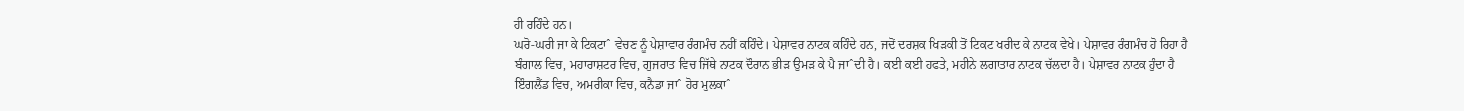ਹੀ ਰਹਿੰਦੇ ਹਨ।
ਘਰੋ-ਘਰੀ ਜਾ ਕੇ ਟਿਕਟਾˆ ਵੇਚਣ ਨੂੰ ਪੇਸ਼ਾਵਾਰ ਰੰਗਮੰਚ ਨਹੀਂ ਕਹਿੰਦੇ। ਪੇਸ਼ਾਵਰ ਨਾਟਕ ਕਹਿੰਦੇ ਹਨ, ਜਦੋਂ ਦਰਸ਼ਕ ਖਿੜਕੀ ਤੋਂ ਟਿਕਟ ਖਰੀਦ ਕੇ ਨਾਟਕ ਵੇਖੇ। ਪੇਸ਼ਾਵਰ ਰੰਗਮੰਚ ਹੋ ਰਿਹਾ ਹੈ ਬੰਗਾਲ ਵਿਚ, ਮਹਾਰਾਸ਼ਟਰ ਵਿਚ, ਗੁਜਰਾਤ ਵਿਚ ਜਿੱਥੇ ਨਾਟਕ ਦੌਰਾਨ ਭੀੜ ਉਮੜ ਕੇ ਪੈ ਜਾˆਦੀ ਹੈ। ਕਈ ਕਈ ਹਫਤੇ, ਮਹੀਨੇ ਲਗਾਤਾਰ ਨਾਟਕ ਚੱਲਦਾ ਹੈ। ਪੇਸ਼ਾਵਰ ਨਾਟਕ ਹੁੰਦਾ ਹੈ ਇੰਗਲੈਂਡ ਵਿਚ, ਅਮਰੀਕਾ ਵਿਚ, ਕਨੈਡਾ ਜਾˆ ਹੋਰ ਮੁਲਕਾˆ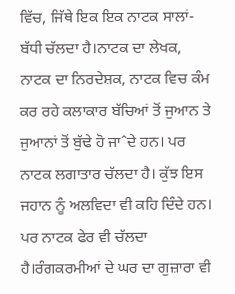ਵਿੱਚ, ਜਿੱਥੇ ਇਕ ਇਕ ਨਾਟਕ ਸਾਲਾਂ-ਬੱਧੀ ਚੱਲਦਾ ਹੈ।ਨਾਟਕ ਦਾ ਲੇਖਕ, ਨਾਟਕ ਦਾ ਨਿਰਦੇਸ਼ਕ, ਨਾਟਕ ਵਿਚ ਕੰਮ ਕਰ ਰਹੇ ਕਲਾਕਾਰ ਬੱਚਿਆਂ ਤੋਂ ਜੁਆਨ ਤੇ ਜੁਆਨਾਂ ਤੋਂ ਬੁੱਢੇ ਹੋ ਜਾˆਦੇ ਹਨ। ਪਰ ਨਾਟਕ ਲਗਾਤਾਰ ਚੱਲਦਾ ਹੈ। ਕੁੱਝ ਇਸ ਜਹਾਨ ਨੂੰ ਅਲਵਿਦਾ ਵੀ ਕਹਿ ਦਿੰਦੇ ਹਨ। ਪਰ ਨਾਟਕ ਫੇਰ ਵੀ ਚੱਲਦਾ ਹੈ।ਰੰਗਕਰਮੀਆਂ ਦੇ ਘਰ ਦਾ ਗੁਜ਼ਾਰਾ ਵੀ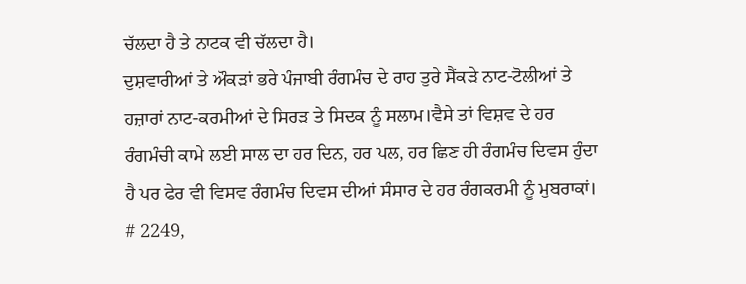ਚੱਲਦਾ ਹੈ ਤੇ ਨਾਟਕ ਵੀ ਚੱਲਦਾ ਹੈ।
ਦੁਸ਼ਵਾਰੀਆਂ ਤੇ ਔਕੜਾਂ ਭਰੇ ਪੰਜਾਬੀ ਰੰਗਮੰਚ ਦੇ ਰਾਹ ਤੁਰੇ ਸੈਂਕੜੇ ਨਾਟ-ਟੋਲੀਆਂ ਤੇ ਹਜ਼ਾਰਾਂ ਨਾਟ-ਕਰਮੀਆਂ ਦੇ ਸਿਰੜ ਤੇ ਸਿਦਕ ਨੂੰ ਸਲਾਮ।ਵੈਸੇ ਤਾਂ ਵਿਸ਼ਵ ਦੇ ਹਰ ਰੰਗਮੰਚੀ ਕਾਮੇ ਲਈ ਸਾਲ ਦਾ ਹਰ ਦਿਨ, ਹਰ ਪਲ, ਹਰ ਛਿਣ ਹੀ ਰੰਗਮੰਚ ਦਿਵਸ ਹੁੰਦਾ ਹੈ ਪਰ ਫੇਰ ਵੀ ਵਿਸਵ ਰੰਗਮੰਚ ਦਿਵਸ ਦੀਆਂ ਸੰਸਾਰ ਦੇ ਹਰ ਰੰਗਕਰਮੀ ਨੂੰ ਮੁਬਰਾਕਾਂ।
# 2249,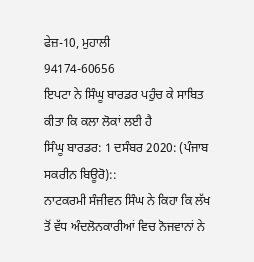ਫੇਜ਼-10, ਮੁਹਾਲੀ
94174-60656
ਇਪਟਾ ਨੇ ਸਿੰਘੂ ਬਾਰਡਰ ਪਹੁੰਚ ਕੇ ਸਾਬਿਤ ਕੀਤਾ ਕਿ ਕਲਾ ਲੋਕਾਂ ਲਈ ਹੈ
ਸਿੰਘੂ ਬਾਰਡਰ: 1 ਦਸੰਬਰ 2020: (ਪੰਜਾਬ ਸਕਰੀਨ ਬਿਊਰੋ)::
ਨਾਟਕਰਮੀ ਸੰਜੀਵਨ ਸਿੰਘ ਨੇ ਕਿਹਾ ਕਿ ਲੱਖ ਤੋਂ ਵੱਧ ਅੰਦਲੋਨਕਾਰੀਆਂ ਵਿਚ ਨੋਜਵਾਨਾਂ ਨੇ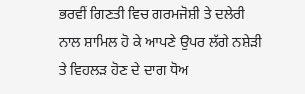ਭਰਵੀਂ ਗਿਣਤੀ ਵਿਚ ਗਰਮਜੋਸ਼ੀ ਤੇ ਦਲੇਰੀ ਨਾਲ ਸ਼ਾਮਿਲ ਹੋ ਕੇ ਆਪਣੇ ਉਪਰ ਲੱਗੇ ਨਸ਼ੇੜੀ ਤੇ ਵਿਹਲੜ ਹੋਣ ਦੇ ਦਾਗ ਧੋਅ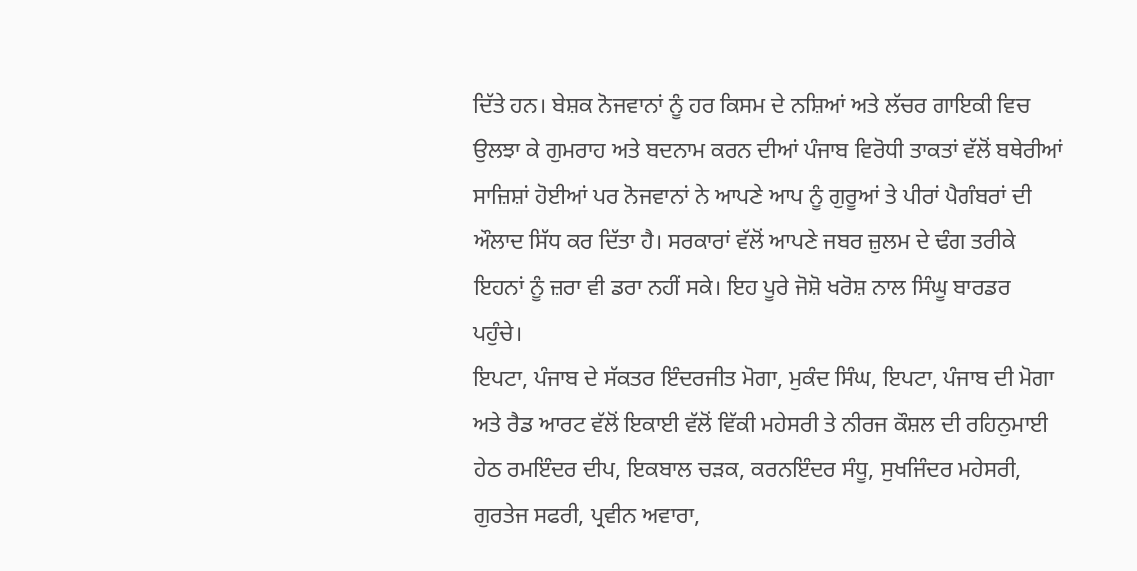ਦਿੱਤੇ ਹਨ। ਬੇਸ਼ਕ ਨੋਜਵਾਨਾਂ ਨੂੰ ਹਰ ਕਿਸਮ ਦੇ ਨਸ਼ਿਆਂ ਅਤੇ ਲੱਚਰ ਗਾਇਕੀ ਵਿਚ ਉਲਝਾ ਕੇ ਗੁਮਰਾਹ ਅਤੇ ਬਦਨਾਮ ਕਰਨ ਦੀਆਂ ਪੰਜਾਬ ਵਿਰੋਧੀ ਤਾਕਤਾਂ ਵੱਲੋਂ ਬਥੇਰੀਆਂ ਸਾਜ਼ਿਸ਼ਾਂ ਹੋਈਆਂ ਪਰ ਨੋਜਵਾਨਾਂ ਨੇ ਆਪਣੇ ਆਪ ਨੂੰ ਗੁਰੂਆਂ ਤੇ ਪੀਰਾਂ ਪੈਗੰਬਰਾਂ ਦੀ ਔਲਾਦ ਸਿੱਧ ਕਰ ਦਿੱਤਾ ਹੈ। ਸਰਕਾਰਾਂ ਵੱਲੋਂ ਆਪਣੇ ਜਬਰ ਜ਼ੁਲਮ ਦੇ ਢੰਗ ਤਰੀਕੇ ਇਹਨਾਂ ਨੂੰ ਜ਼ਰਾ ਵੀ ਡਰਾ ਨਹੀਂ ਸਕੇ। ਇਹ ਪੂਰੇ ਜੋਸ਼ੋ ਖਰੋਸ਼ ਨਾਲ ਸਿੰਘੂ ਬਾਰਡਰ ਪਹੁੰਚੇ।
ਇਪਟਾ, ਪੰਜਾਬ ਦੇ ਸੱਕਤਰ ਇੰਦਰਜੀਤ ਮੋਗਾ, ਮੁਕੰਦ ਸਿੰਘ, ਇਪਟਾ, ਪੰਜਾਬ ਦੀ ਮੋਗਾ ਅਤੇ ਰੈਡ ਆਰਟ ਵੱਲੋਂ ਇਕਾਈ ਵੱਲੋਂ ਵਿੱਕੀ ਮਹੇਸਰੀ ਤੇ ਨੀਰਜ ਕੌਸ਼ਲ ਦੀ ਰਹਿਨੁਮਾਈ ਹੇਠ ਰਮਇੰਦਰ ਦੀਪ, ਇਕਬਾਲ ਚੜਕ, ਕਰਨਇੰਦਰ ਸੰਧੂ, ਸੁਖਜਿੰਦਰ ਮਹੇਸਰੀ, ਗੁਰਤੇਜ ਸਫਰੀ, ਪ੍ਰਵੀਨ ਅਵਾਰਾ,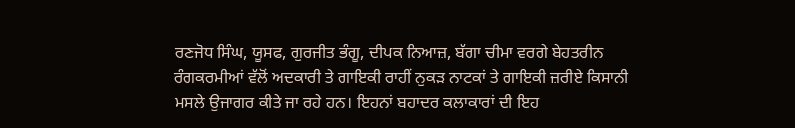ਰਣਜੋਧ ਸਿੰਘ, ਯੂਸਫ, ਗੁਰਜੀਤ ਭੰਗੂ, ਦੀਪਕ ਨਿਆਜ਼, ਬੱਗਾ ਚੀਮਾ ਵਰਗੇ ਬੇਹਤਰੀਨ ਰੰਗਕਰਮੀਆਂ ਵੱਲੋਂ ਅਦਕਾਰੀ ਤੇ ਗਾਇਕੀ ਰਾਹੀਂ ਨੁਕੜ ਨਾਟਕਾਂ ਤੇ ਗਾਇਕੀ ਜ਼ਰੀਏ ਕਿਸਾਨੀ ਮਸਲੇ ਉਜਾਗਰ ਕੀਤੇ ਜਾ ਰਹੇ ਹਨ। ਇਹਨਾਂ ਬਹਾਦਰ ਕਲਾਕਾਰਾਂ ਦੀ ਇਹ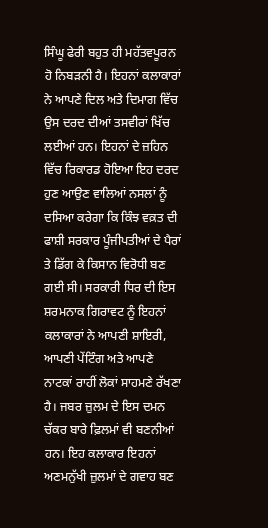ਸਿੰਘੂ ਫੇਰੀ ਬਹੁਤ ਹੀ ਮਹੱਤਵਪੂਰਨ ਹੋ ਨਿਬੜਨੀ ਹੈ। ਇਹਨਾਂ ਕਲਾਕਾਰਾਂ ਨੇ ਆਪਣੇ ਦਿਲ ਅਤੇ ਦਿਮਾਗ ਵਿੱਚ ਉਸ ਦਰਦ ਦੀਆਂ ਤਸਵੀਰਾਂ ਖਿੱਚ ਲਈਆਂ ਹਨ। ਇਹਨਾਂ ਦੇ ਜ਼ਹਿਨ ਵਿੱਚ ਰਿਕਾਰਡ ਹੋਇਆ ਇਹ ਦਰਦ ਹੁਣ ਆਉਣ ਵਾਲਿਆਂ ਨਸਲਾਂ ਨੂੰ ਦਸਿਆ ਕਰੇਗਾ ਕਿ ਕਿੰਝ ਵਕ਼ਤ ਦੀ ਫਾਸ਼ੀ ਸਰਕਾਰ ਪੂੰਜੀਪਤੀਆਂ ਦੇ ਪੈਰਾਂ ਤੇ ਡਿੱਗ ਕੇ ਕਿਸਾਨ ਵਿਰੋਧੀ ਬਣ ਗਈ ਸੀ। ਸਰਕਾਰੀ ਧਿਰ ਦੀ ਇਸ ਸ਼ਰਮਨਾਕ ਗਿਰਾਵਟ ਨੂੰ ਇਹਨਾਂ ਕਲਾਕਾਰਾਂ ਨੇ ਆਪਣੀ ਸ਼ਾਇਰੀ, ਆਪਣੀ ਪੇਂਟਿੰਗ ਅਤੇ ਆਪਣੇ ਨਾਟਕਾਂ ਰਾਹੀਂ ਲੋਕਾਂ ਸਾਹਮਣੇ ਰੱਖਣਾ ਹੈ। ਜਬਰ ਜ਼ੁਲਮ ਦੇ ਇਸ ਦਮਨ ਚੱਕਰ ਬਾਰੇ ਫ਼ਿਲਮਾਂ ਵੀ ਬਣਨੀਆਂ ਹਨ। ਇਹ ਕਲਾਕਾਰ ਇਹਨਾਂ ਅਣਮਨੁੱਖੀ ਜ਼ੁਲਮਾਂ ਦੇ ਗਵਾਹ ਬਣ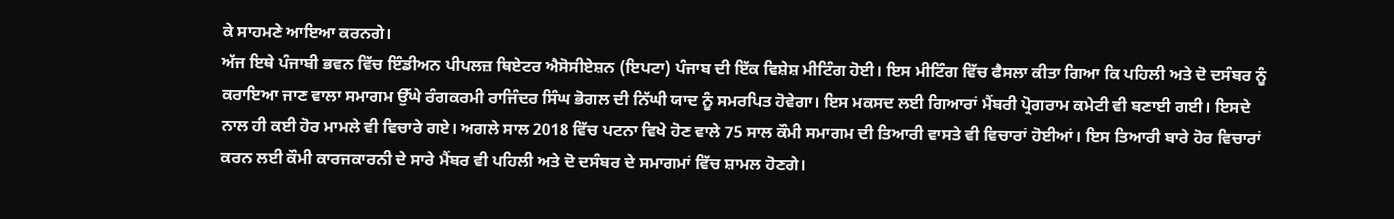ਕੇ ਸਾਹਮਣੇ ਆਇਆ ਕਰਨਗੇ।
ਅੱਜ ਇਥੇ ਪੰਜਾਬੀ ਭਵਨ ਵਿੱਚ ਇੰਡੀਅਨ ਪੀਪਲਜ਼ ਥਿਏਟਰ ਐਸੋਸੀਏਸ਼ਨ (ਇਪਟਾ) ਪੰਜਾਬ ਦੀ ਇੱਕ ਵਿਸ਼ੇਸ਼ ਮੀਟਿੰਗ ਹੋਈ। ਇਸ ਮੀਟਿੰਗ ਵਿੱਚ ਫੈਸਲਾ ਕੀਤਾ ਗਿਆ ਕਿ ਪਹਿਲੀ ਅਤੇ ਦੋ ਦਸੰਬਰ ਨੂੰ ਕਰਾਇਆ ਜਾਣ ਵਾਲਾ ਸਮਾਗਮ ਉੱਘੇ ਰੰਗਕਰਮੀ ਰਾਜਿੰਦਰ ਸਿੰਘ ਭੋਗਲ ਦੀ ਨਿੱਘੀ ਯਾਦ ਨੂੰ ਸਮਰਪਿਤ ਹੋਵੇਗਾ। ਇਸ ਮਕਸਦ ਲਈ ਗਿਆਰਾਂ ਮੈਂਬਰੀ ਪ੍ਰੋਗਰਾਮ ਕਮੇਟੀ ਵੀ ਬਣਾਈ ਗਈ। ਇਸਦੇ ਨਾਲ ਹੀ ਕਈ ਹੋਰ ਮਾਮਲੇ ਵੀ ਵਿਚਾਰੇ ਗਏ। ਅਗਲੇ ਸਾਲ 2018 ਵਿੱਚ ਪਟਨਾ ਵਿਖੇ ਹੋਣ ਵਾਲੇ 75 ਸਾਲ ਕੌਮੀ ਸਮਾਗਮ ਦੀ ਤਿਆਰੀ ਵਾਸਤੇ ਵੀ ਵਿਚਾਰਾਂ ਹੋਈਆਂ। ਇਸ ਤਿਆਰੀ ਬਾਰੇ ਹੋਰ ਵਿਚਾਰਾਂ ਕਰਨ ਲਈ ਕੌਮੀ ਕਾਰਜਕਾਰਨੀ ਦੇ ਸਾਰੇ ਮੈਂਬਰ ਵੀ ਪਹਿਲੀ ਅਤੇ ਦੋ ਦਸੰਬਰ ਦੇ ਸਮਾਗਮਾਂ ਵਿੱਚ ਸ਼ਾਮਲ ਹੋਣਗੇ।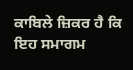ਕਾਬਿਲੇ ਜ਼ਿਕਰ ਹੈ ਕਿ ਇਹ ਸਮਾਗਮ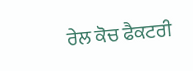ਰੇਲ ਕੋਚ ਫੈਕਟਰੀ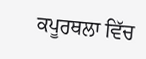ਕਪੂਰਥਲਾ ਵਿੱਚ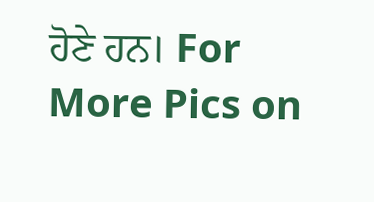ਹੋਣੇ ਹਨ। For More Pics on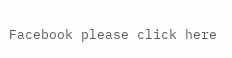Facebook please click here